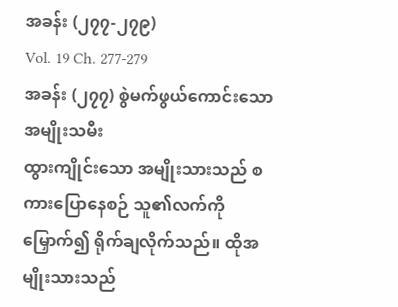အခန်း (၂၇၇-၂၇၉)
Vol. 19 Ch. 277-279
အခန်း (၂၇၇) စွဲမက်ဖွယ်ကောင်းသော အမျိုးသမီး
ထွားကျိုင်းသော အမျိုးသားသည် စကားပြောနေစဉ် သူ၏လက်ကို မြှောက်၍ ရိုက်ချလိုက်သည်။ ထိုအမျိုးသားသည်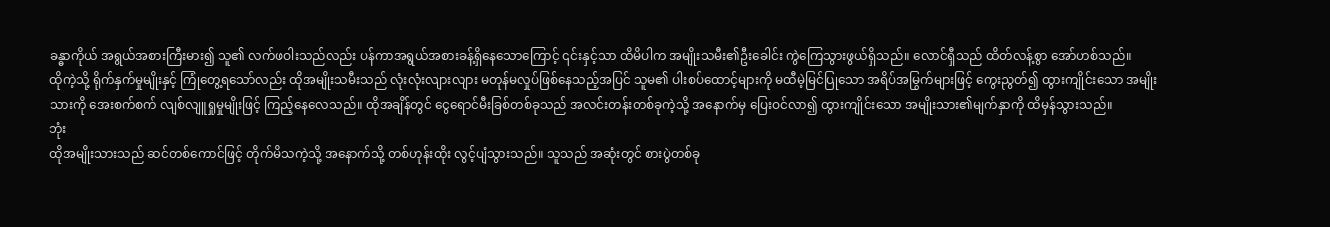ခန္ဓာကိုယ် အရွယ်အစားကြီးမား၍ သူ၏ လက်ဖဝါးသည်လည်း ပန်ကာအရွယ်အစားခန့်ရှိနေသောကြောင့် ၎င်းနှင့်သာ ထိမိပါက အမျိုးသမီး၏ဦးခေါင်း ကွဲကြေသွားဖွယ်ရှိသည်။ လောင်ရှီသည် ထိတ်လန့်စွာ အော်ဟစ်သည်။
ထိုကဲ့သို့ ရိုက်နှက်မှုမျိုးနှင့် ကြုံတွေ့ရသော်လည်း ထိုအမျိုးသမီးသည် လုံးလုံးလျားလျား မတုန်မလှုပ်ဖြစ်နေသည့်အပြင် သူမ၏ ပါးစပ်ထောင့်များကို မထီမဲ့မြင်ပြုသော အရိပ်အမြွက်များဖြင့် ကွေးညွတ်၍ ထွားကျိုင်းသော အမျိုးသားကို အေးစက်စက် လျစ်လျူရှုမှုမျိုးဖြင့် ကြည့်နေလေသည်။ ထိုအချိန်တွင် ငွေရောင်မီးခြစ်တစ်ခုသည် အလင်းတန်းတစ်ခုကဲ့သို့ အနောက်မှ ပြေးဝင်လာ၍ ထွားကျိုင်းသော အမျိုးသား၏မျက်နှာကို ထိမှန်သွားသည်။
ဘုံး
ထိုအမျိုးသားသည် ဆင်တစ်ကောင်ဖြင့် တိုက်မိသကဲ့သို့ အနောက်သို့ တစ်ဟုန်းထိုး လွင့်ပျံသွားသည်။ သူသည် အဆုံးတွင် စားပွဲတစ်ခု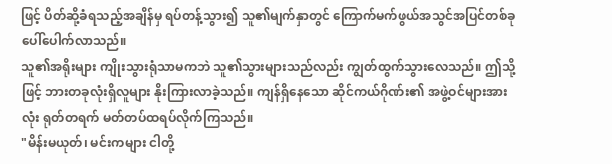ဖြင့် ပိတ်ဆို့ခံရသည့်အချိန်မှ ရပ်တန့်သွား၍ သူ၏မျက်နှာတွင် ကြောက်မက်ဖွယ်အသွင်အပြင်တစ်ခု ပေါ်ပေါက်လာသည်။
သူ၏အရိုးများ ကျိုးသွားရုံသာမကဘဲ သူ၏သွားများသည်လည်း ကျွတ်ထွက်သွားလေသည်။ ဤသို့ဖြင့် ဘားတခုလုံးရှိလူများ နိုးကြားလာခဲ့သည်။ ကျန်ရှိနေသော ဆိုင်ကယ်ဂိုဏ်း၏ အဖွဲ့ဝင်များအားလုံး ရုတ်တရက် မတ်တပ်ထရပ်လိုက်ကြသည်။
"မိန်းမယုတ်၊ မင်းကများ ငါတို့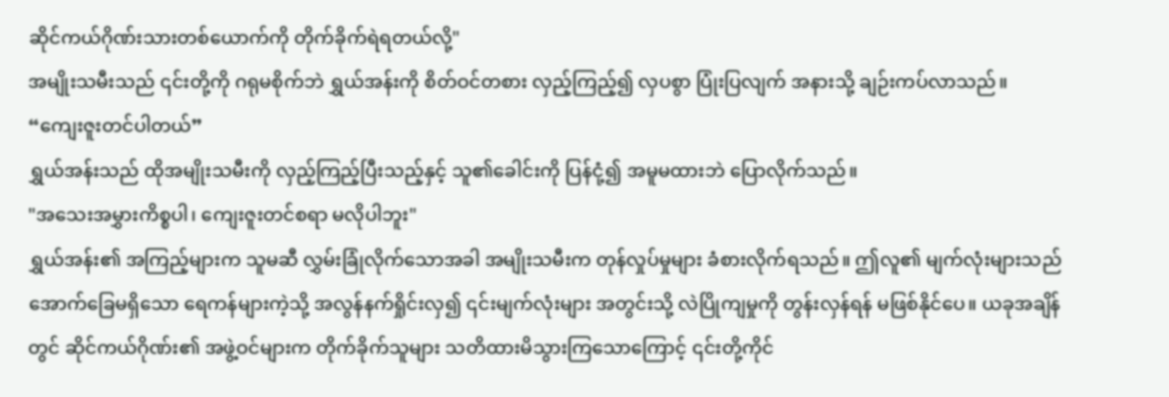ဆိုင်ကယ်ဂိုဏ်းသားတစ်ယောက်ကို တိုက်ခိုက်ရဲရတယ်လို့"
အမျိုးသမီးသည် ၎င်းတို့ကို ဂရုမစိုက်ဘဲ ရွှယ်အန်းကို စိတ်ဝင်တစား လှည့်ကြည့်၍ လှပစွာ ပြုံးပြလျက် အနားသို့ ချဉ်းကပ်လာသည်။
“ကျေးဇူးတင်ပါတယ်”
ရွှယ်အန်းသည် ထိုအမျိုးသမီးကို လှည့်ကြည့်ပြီးသည့်နှင့် သူ၏ခေါင်းကို ပြန်ငုံ့၍ အမူမထားဘဲ ပြောလိုက်သည်။
"အသေးအမွှားကိစ္စပါ၊ ကျေးဇူးတင်စရာ မလိုပါဘူး"
ရွှယ်အန်း၏ အကြည့်များက သူမဆီ လွှမ်းခြုံလိုက်သောအခါ အမျိုးသမီးက တုန်လှုပ်မှုများ ခံစားလိုက်ရသည်။ ဤလူ၏ မျက်လုံးများသည် အောက်ခြေမရှိသော ရေကန်များကဲ့သို့ အလွန်နက်ရှိုင်းလှ၍ ၎င်းမျက်လုံးများ အတွင်းသို့ လဲပြိုကျမှုကို တွန်းလှန်ရန် မဖြစ်နိုင်ပေ။ ယခုအချိန်တွင် ဆိုင်ကယ်ဂိုဏ်း၏ အဖွဲ့ဝင်များက တိုက်ခိုက်သူများ သတိထားမိသွားကြသောကြောင့် ၎င်းတို့ကိုင်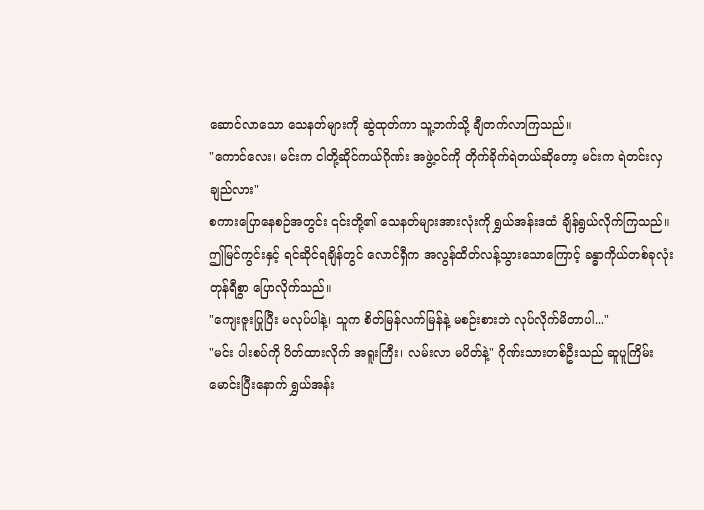ဆောင်လာသော သေနတ်များကို ဆွဲထုတ်ကာ သူ့ဘက်သို့ ချီတက်လာကြသည်။
"ကောင်လေး၊ မင်းက ငါတို့ဆိုင်ကယ်ဂိုဏ်း အဖွဲ့ဝင်ကို တိုက်ခိုက်ရဲတယ်ဆိုတော့ မင်းက ရဲတင်းလှချည်လား"
စကားပြောနေစဉ်အတွင်း ၎င်းတို့၏ သေနတ်များအားလုံးကို ရွှယ်အန်းဒထံ ချိန်ရွယ်လိုက်ကြသည်။ ဤမြင်ကွင်းနှင့် ရင်ဆိုင်ရချိန်တွင် လောင်ရှီက အလွန်ထိတ်လန့်သွားသောကြောင့် ခန္ဓာကိုယ်တစ်ခုလုံး တုန်ရီစွာ ပြောလိုက်သည်။
"ကျေးဇူးပြုပြီး မလုပ်ပါနဲ့၊ သူက စိတ်မြန်လက်မြန်နဲ့ မစဉ်းစားဘဲ လုပ်လိုက်မိတာပါ..."
"မင်း ပါးစပ်ကို ပိတ်ထားလိုက် အရူးကြီး၊ လမ်းလာ မပိတ်နဲ့" ဂိုဏ်းသားတစ်ဦးသည် ဆူပူကြိမ်းမောင်းပြီးနောက် ရွှယ်အန်း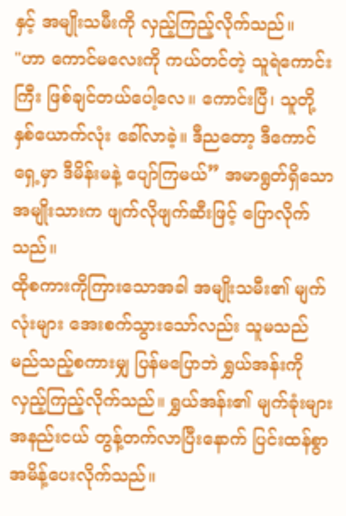နှင့် အမျိုးသမီးကို လှည့်ကြည့်လိုက်သည်။
"ဟာ ကောင်မလေးကို ကယ်တင်တဲ့ သူရဲကောင်းကြီး ဖြစ်ချင်တယ်ပေါ့လေ။ ကောင်းပြီ၊ သူတို့ နှစ်ယောက်လုံး ခေါ်လာခဲ့။ ဒီညတော့ ဒီကောင်ရှေ့မှာ ဒီမိန်းမနဲ့ ပျော်ကြမယ်” အမာရွတ်ရှိသော အမျိုးသားက ဖျက်လိုဖျက်ဆီးဖြင့် ပြောလိုက်သည်။
ထိုစကားကိုကြားသောအခါ အမျိုးသမီး၏ မျက်လုံးများ အေးစက်သွားသော်လည်း သူမသည် မည်သည့်စကားမျှ ပြန်မပြောဘဲ ရွှယ်အန်းကို လှည့်ကြည့်လိုက်သည်။ ရွှယ်အန်း၏ မျက်ခုံးများ အနည်းငယ် တွန့်တက်လာပြီးနောက် ပြင်းထန်စွာ အမိန့်ပေးလိုက်သည်။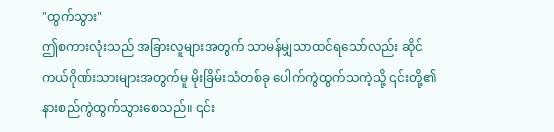"ထွက်သွား"
ဤစကားလုံးသည် အခြားလူများအတွက် သာမန်မျှသာထင်ရသော်လည်း ဆိုင်ကယ်ဂိုဏ်းသားများအတွက်မူ မိုးခြိမ်းသံတစ်ခု ပေါက်ကွဲထွက်သကဲ့သို့ ၎င်းတို့၏ နားစည်ကွဲထွက်သွားစေသည်။ ၎င်း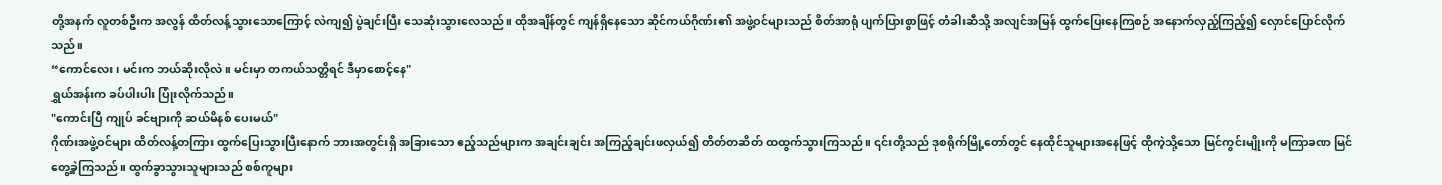တို့အနက် လူတစ်ဦးက အလွန် ထိတ်လန့်သွားသောကြောင့် လဲကျ၍ ပွဲချင်းပြီး သေဆုံးသွားလေသည်။ ထိုအချိန်တွင် ကျန်ရှိနေသော ဆိုင်ကယ်ဂိုဏ်း၏ အဖွဲ့ဝင်များသည် စိတ်အာရုံ ပျက်ပြားစွာဖြင့် တံခါးဆီသို့ အလျင်အမြန် ထွက်ပြေးနေကြစဉ် အနောက်လှည့်ကြည့်၍ လှောင်ပြောင်လိုက်သည်။
“ကောင်လေး၊ မင်းက ဘယ်ဆိုးလိုလဲ။ မင်းမှာ တကယ်သတ္တိရင် ဒီမှာစောင့်နေ"
ရွှယ်အန်းက ခပ်ပါးပါး ပြုံးလိုက်သည်။
"ကောင်းပြီ ကျုပ် ခင်ဗျားကို ဆယ်မိနစ် ပေးမယ်"
ဂိုဏ်းအဖွဲ့ဝင်များ ထိတ်လန့်တကြား ထွက်ပြေးသွားပြီးနောက် ဘားအတွင်းရှိ အခြားသော ဧည့်သည်များက အချင်းချင်း အကြည့်ချင်းဖလှယ်၍ တိတ်တဆိတ် ထထွက်သွားကြသည်။ ၎င်းတို့သည် ဒုစရိုက်မြို့တော်တွင် နေထိုင်သူများအနေဖြင့် ထိုကဲ့သို့သော မြင်ကွင်းမျိုးကို မကြာခဏ မြင်တွေ့ခဲ့ကြသည်။ ထွက်ခွာသွားသူများသည် စစ်ကူများ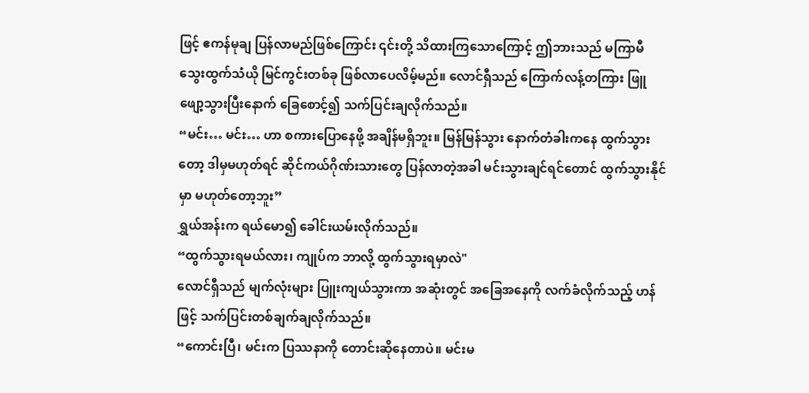ဖြင့် ဧကန်မုချ ပြန်လာမည်ဖြစ်ကြောင်း ၎င်းတို့ သိထားကြသောကြောင့် ဤဘားသည် မကြာမီ သွေးထွက်သံယို မြင်ကွင်းတစ်ခု ဖြစ်လာပေလိမ့်မည်။ လောင်ရှီသည် ကြောက်လန့်တကြား ဖြူဖျော့သွားပြီးနောက် ခြေစောင့်၍ သက်ပြင်းချလိုက်သည်။
“မင်း… မင်း… ဟာ စကားပြောနေဖို့ အချိန်မရှိဘူး။ မြန်မြန်သွား နောက်တံခါးကနေ ထွက်သွားတော့ ဒါမှမဟုတ်ရင် ဆိုင်ကယ်ဂိုဏ်းသားတွေ ပြန်လာတဲ့အခါ မင်းသွားချင်ရင်တောင် ထွက်သွားနိုင်မှာ မဟုတ်တော့ဘူး”
ရွှယ်အန်းက ရယ်မော၍ ခေါင်းယမ်းလိုက်သည်။
“ထွက်သွားရမယ်လား၊ ကျုပ်က ဘာလို့ ထွက်သွားရမှာလဲ"
လောင်ရှီသည် မျက်လုံးများ ပြူးကျယ်သွားကာ အဆုံးတွင် အခြေအနေကို လက်ခံလိုက်သည့် ဟန်ဖြင့် သက်ပြင်းတစ်ချက်ချလိုက်သည်။
“ကောင်းပြီ၊ မင်းက ပြဿနာကို တောင်းဆိုနေတာပဲ။ မင်းမ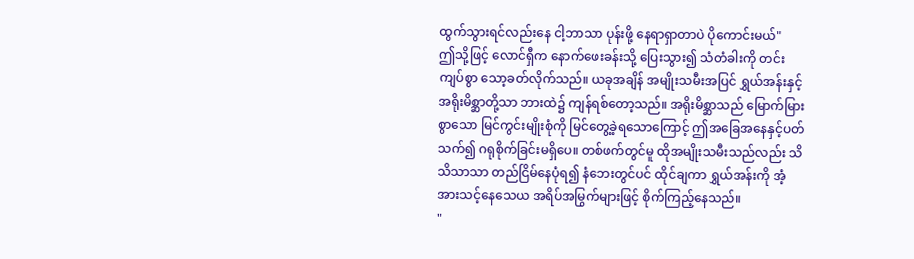ထွက်သွားရင်လည်းနေ ငါ့ဘာသာ ပုန်းဖို့ နေရာရှာတာပဲ ပိုကောင်းမယ်"
ဤသို့ဖြင့် လောင်ရှီက နောက်ဖေးခန်းသို့ ပြေးသွား၍ သံတံခါးကို တင်းကျပ်စွာ သော့ခတ်လိုက်သည်။ ယခုအချိန် အမျိုးသမီးအပြင် ရွှယ်အန်းနှင့် အရိုးမိစ္ဆာတို့သာ ဘားထဲ၌ ကျန်ရစ်တော့သည်။ အရိုးမိစ္ဆာသည် မြောက်မြားစွာသော မြင်ကွင်းမျိုးစုံကို မြင်တွေ့ခဲ့ရသောကြောင့် ဤအခြေအနေနှင့်ပတ်သက်၍ ဂရုစိုက်ခြင်းမရှိပေ။ တစ်ဖက်တွင်မူ ထိုအမျိုးသမီးသည်လည်း သိသိသာသာ တည်ငြိမ်နေပုံရ၍ နံဘေးတွင်ပင် ထိုင်ချကာ ရွှယ်အန်းကို အံ့အားသင့်နေသေယ အရိပ်အမြွက်များဖြင့် စိုက်ကြည့်နေသည်။
"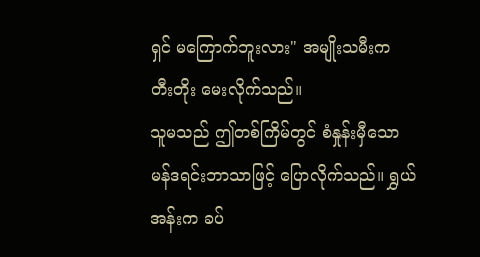ရှင် မကြောက်ဘူးလား" အမျိုးသမီးက တီးတိုး မေးလိုက်သည်။
သူမသည် ဤတစ်ကြိမ်တွင် စံနှုန်းမှီသော မန်ဒရင်းဘာသာဖြင့် ပြောလိုက်သည်။ ရွှယ်အန်းက ခပ်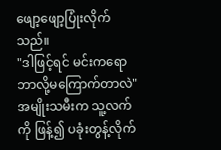ဖျော့ဖျော့ပြုံးလိုက်သည်။
"ဒါဖြင့်ရင် မင်းကရော ဘာလို့မကြောက်တာလဲ"
အမျိုးသမီးက သူ့လက်ကို ဖြန့်၍ ပခုံးတွန့်လိုက်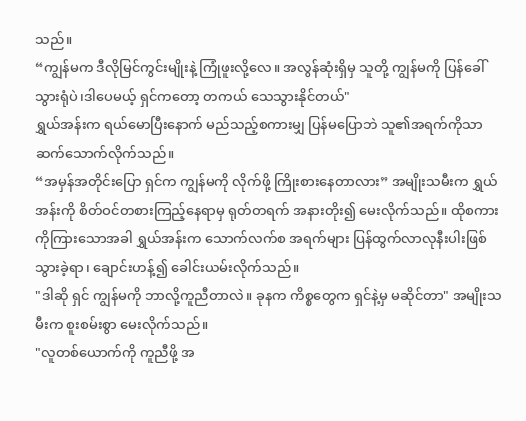သည်။
“ကျွန်မက ဒီလိုမြင်ကွင်းမျိုးနဲ့ ကြုံဖူးလို့လေ။ အလွန်ဆုံးရှိမှ သူတို့ ကျွန်မကို ပြန်ခေါ်သွားရုံပဲ၊ဒါပေမယ့် ရှင်ကတော့ တကယ် သေသွားနိုင်တယ်"
ရွှယ်အန်းက ရယ်မောပြီးနောက် မည်သည့်စကားမျှ ပြန်မပြောဘဲ သူ၏အရက်ကိုသာ ဆက်သောက်လိုက်သည်။
“အမှန်အတိုင်းပြော ရှင်က ကျွန်မကို လိုက်ဖို့ ကြိုးစားနေတာလား” အမျိုးသမီးက ရွှယ်အန်းကို စိတ်ဝင်တစားကြည့်နေရာမှ ရုတ်တရက် အနားတိုး၍ မေးလိုက်သည်။ ထိုစကားကိုကြားသောအခါ ရွှယ်အန်းက သောက်လက်စ အရက်များ ပြန်ထွက်လာလုနီးပါးဖြစ်သွားခဲ့ရာ၊ ချောင်းဟန့်၍ ခေါင်းယမ်းလိုက်သည်။
"ဒါဆို ရှင် ကျွန်မကို ဘာလို့ကူညီတာလဲ။ ခုနက ကိစ္စတွေက ရှင်နဲ့မှ မဆိုင်တာ" အမျိုးသမီးက စူးစမ်းစွာ မေးလိုက်သည်။
"လူတစ်ယောက်ကို ကူညီဖို့ အ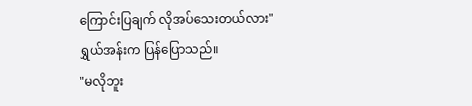ကြောင်းပြချက် လိုအပ်သေးတယ်လား" ရွှယ်အန်းက ပြန်ပြောသည်။
"မလိုဘူး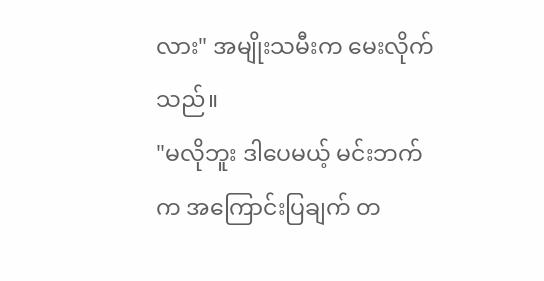လား" အမျိုးသမီးက မေးလိုက်သည်။
"မလိုဘူး ဒါပေမယ့် မင်းဘက်က အကြောင်းပြချက် တ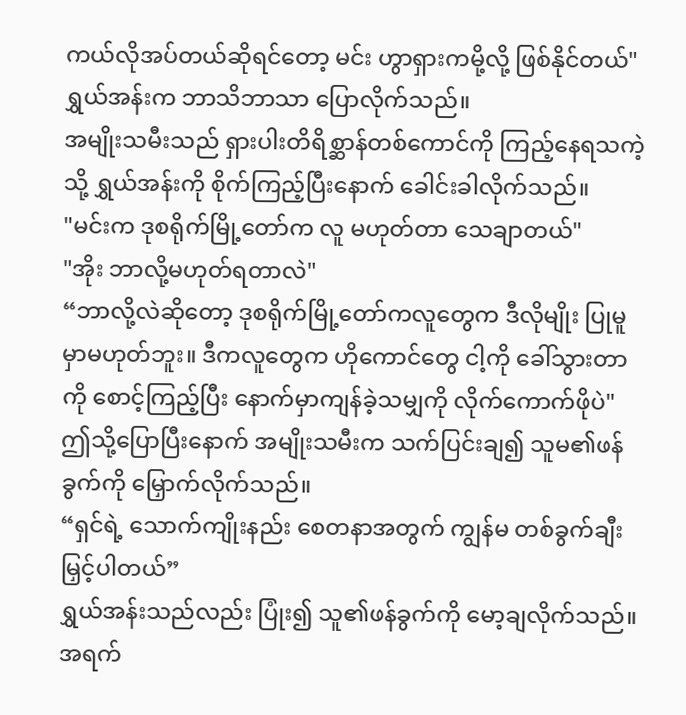ကယ်လိုအပ်တယ်ဆိုရင်တော့ မင်း ဟွာရှားကမို့လို့ ဖြစ်နိုင်တယ်" ရွှယ်အန်းက ဘာသိဘာသာ ပြောလိုက်သည်။
အမျိုးသမီးသည် ရှားပါးတိရိစ္ဆာန်တစ်ကောင်ကို ကြည့်နေရသကဲ့သို့ ရွှယ်အန်းကို စိုက်ကြည့်ပြီးနောက် ခေါင်းခါလိုက်သည်။
"မင်းက ဒုစရိုက်မြို့တော်က လူ မဟုတ်တာ သေချာတယ်"
"အိုး ဘာလို့မဟုတ်ရတာလဲ"
“ဘာလို့လဲဆိုတော့ ဒုစရိုက်မြို့တော်ကလူတွေက ဒီလိုမျိုး ပြုမူမှာမဟုတ်ဘူး။ ဒီကလူတွေက ဟိုကောင်တွေ ငါ့ကို ခေါ်သွားတာကို စောင့်ကြည့်ပြီး နောက်မှာကျန်ခဲ့သမျှကို လိုက်ကောက်ဖိုပဲ"
ဤသို့ပြောပြီးနောက် အမျိုးသမီးက သက်ပြင်းချ၍ သူမ၏ဖန်ခွက်ကို မြှောက်လိုက်သည်။
“ရှင်ရဲ့ သောက်ကျိုးနည်း စေတနာအတွက် ကျွန်မ တစ်ခွက်ချီးမြှင့်ပါတယ်”
ရွှယ်အန်းသည်လည်း ပြုံး၍ သူ၏ဖန်ခွက်ကို မော့ချလိုက်သည်။ အရက်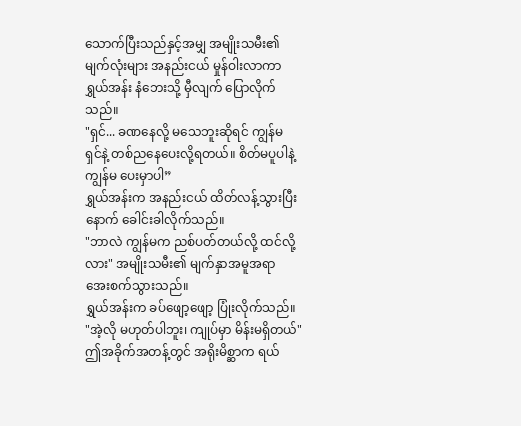သောက်ပြီးသည်နှင့်အမျှ အမျိုးသမီး၏မျက်လုံးများ အနည်းငယ် မှုန်ဝါးလာကာ ရွှယ်အန်း နံဘေးသို့ မှီလျက် ပြောလိုက်သည်။
"ရှင်... ခဏနေလို့ မသေဘူးဆိုရင် ကျွန်မ ရှင်နဲ့ တစ်ညနေပေးလို့ရတယ်။ စိတ်မပူပါနဲ့ ကျွန်မ ပေးမှာပါ”
ရွှယ်အန်းက အနည်းငယ် ထိတ်လန့်သွားပြီးနောက် ခေါင်းခါလိုက်သည်။
"ဘာလဲ ကျွန်မက ညစ်ပတ်တယ်လို့ ထင်လို့လား" အမျိုးသမီး၏ မျက်နှာအမူအရာ အေးစက်သွားသည်။
ရွှယ်အန်းက ခပ်ဖျော့ဖျော့ ပြုံးလိုက်သည်။
"အဲ့လို မဟုတ်ပါဘူး၊ ကျုပ်မှာ မိန်းမရှိတယ်"
ဤအခိုက်အတန့်တွင် အရိုးမိစ္ဆာက ရယ်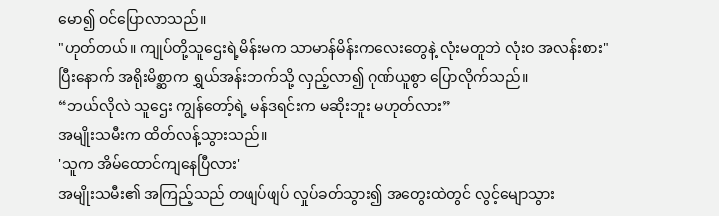မော၍ ဝင်ပြောလာသည်။
"ဟုတ်တယ်။ ကျုပ်တို့သူဌေးရဲ့မိန်းမက သာမာန်မိန်းကလေးတွေနဲ့ လုံးမတူဘဲ လုံးဝ အလန်းစား"
ပြီးနောက် အရိုးမိစ္ဆာက ရွှယ်အန်းဘက်သို့ လှည့်လာ၍ ဂုဏ်ယူစွာ ပြောလိုက်သည်။
“ဘယ်လိုလဲ သူဌေး ကျွန်တော့်ရဲ့ မန်ဒရင်းက မဆိုးဘူး မဟုတ်လား”
အမျိုးသမီးက ထိတ်လန့်သွားသည်။
'သူက အိမ်ထောင်ကျနေပြီလား'
အမျိုးသမီး၏ အကြည့်သည် တဖျပ်ဖျပ် လှုပ်ခတ်သွား၍ အတွေးထဲတွင် လွင့်မျောသွား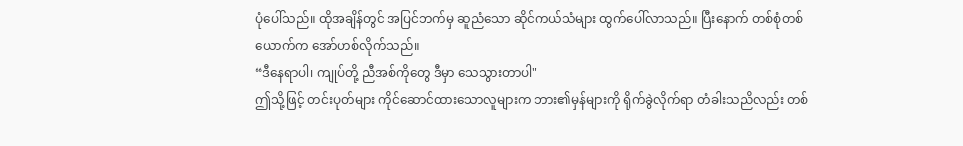ပုံပေါ်သည်။ ထိုအချိန်တွင် အပြင်ဘက်မှ ဆူညံသော ဆိုင်ကယ်သံများ ထွက်ပေါ်လာသည်။ ပြီးနောက် တစ်စုံတစ်ယောက်က အော်ဟစ်လိုက်သည်။
“ဒီနေရာပါ၊ ကျုပ်တို့ ညီအစ်ကိုတွေ ဒီမှာ သေသွားတာပါ"
ဤသို့ဖြင့် တင်းပုတ်များ ကိုင်ဆောင်ထားသောလူများက ဘား၏မှန်များကို ရိုက်ခွဲလိုက်ရာ တံခါးသညိလည်း တစ်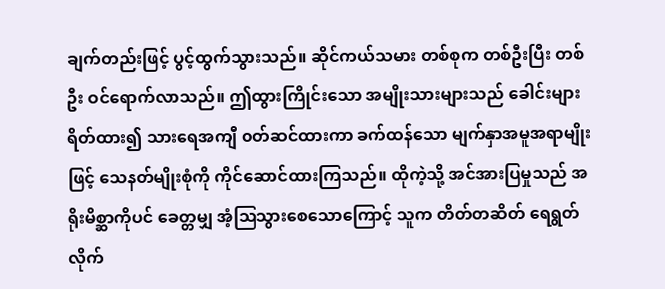ချက်တည်းဖြင့် ပွင့်ထွက်သွားသည်။ ဆိုင်ကယ်သမား တစ်စုက တစ်ဦးပြီး တစ်ဦး ဝင်ရောက်လာသည်။ ဤထွားကြိုင်းသော အမျိုးသားများသည် ခေါင်းများ ရိတ်ထား၍ သားရေအကျီ ၀တ်ဆင်ထားကာ ခက်ထန်သော မျက်နှာအမူအရာမျိုးဖြင့် သေနတ်မျိုးစုံကို ကိုင်ဆောင်ထားကြသည်။ ထိုကဲ့သို့ အင်အားပြမှုသည် အရိုးမိစ္ဆာကိုပင် ခေတ္တမျှ အံ့ဩသွားစေသောကြောင့် သူက တိတ်တဆိတ် ရေရွတ်လိုက်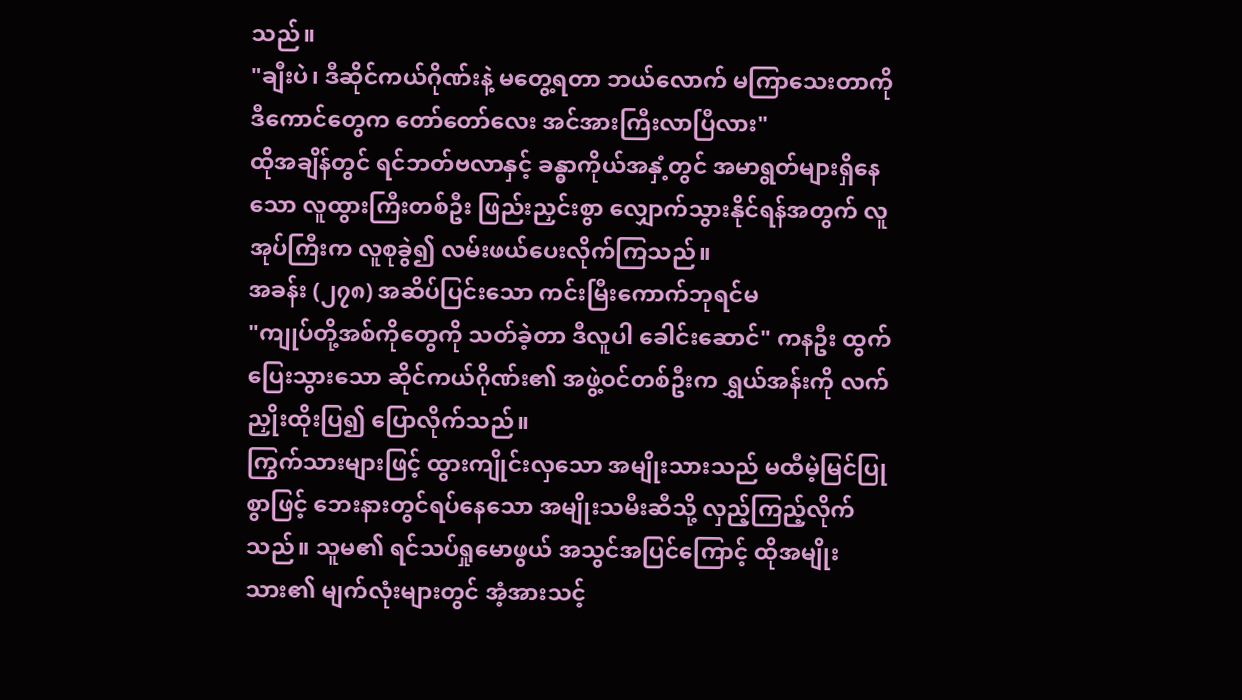သည်။
"ချီးပဲ၊ ဒီဆိုင်ကယ်ဂိုဏ်းနဲ့ မတွေ့ရတာ ဘယ်လောက် မကြာသေးတာကို ဒီကောင်တွေက တော်တော်လေး အင်အားကြီးလာပြီလား"
ထိုအချိန်တွင် ရင်ဘတ်ဗလာနှင့် ခန္ဓာကိုယ်အနှံ့တွင် အမာရွတ်များရှိနေသော လူထွားကြီးတစ်ဦး ဖြည်းညှင်းစွာ လျှောက်သွားနိုင်ရန်အတွက် လူအုပ်ကြီးက လူစုခွဲ၍ လမ်းဖယ်ပေးလိုက်ကြသည်။
အခန်း (၂၇၈) အဆိပ်ပြင်းသော ကင်းမြီးကောက်ဘုရင်မ
"ကျုပ်တို့အစ်ကိုတွေကို သတ်ခဲ့တာ ဒီလူပါ ခေါင်းဆောင်" ကနဦး ထွက်ပြေးသွားသော ဆိုင်ကယ်ဂိုဏ်း၏ အဖွဲ့ဝင်တစ်ဦးက ရွှယ်အန်းကို လက်ညှိုးထိုးပြ၍ ပြောလိုက်သည်။
ကြွက်သားများဖြင့် ထွားကျိုင်းလှသော အမျိုးသားသည် မထီမဲ့မြင်ပြုစွာဖြင့် ဘေးနားတွင်ရပ်နေသော အမျိုးသမီးဆီသို့ လှည့်ကြည့်လိုက်သည်။ သူမ၏ ရင်သပ်ရှုမောဖွယ် အသွင်အပြင်ကြောင့် ထိုအမျိုးသား၏ မျက်လုံးများတွင် အံ့အားသင့်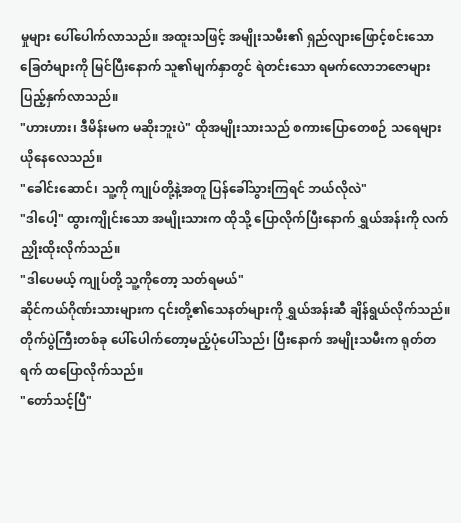မှုများ ပေါ်ပေါက်လာသည်။ အထူးသဖြင့် အမျိုးသမီး၏ ရှည်လျားဖြောင့်စင်းသော ခြေတံများကို မြင်ပြီးနောက် သူ၏မျက်နှာတွင် ရဲတင်းသော ရမက်လောဘဇောများ ပြည့်နှက်လာသည်။
"ဟားဟား၊ ဒီမိန်းမက မဆိုးဘူးပဲ" ထိုအမျိုးသားသည် စကားပြောတေစဉ် သရေများယိုနေလေသည်။
"ခေါင်းဆောင်၊ သူ့ကို ကျုပ်တို့နဲ့အတူ ပြန်ခေါ်သွားကြရင် ဘယ်လိုလဲ"
"ဒါပေါ့" ထွားကျိုင်းသော အမျိုးသားက ထိုသို့ ပြောလိုက်ပြီးနောက် ရွှယ်အန်းကို လက်ညှိုးထိုးလိုက်သည်။
"ဒါပေမယ့် ကျုပ်တို့ သူ့ကိုတော့ သတ်ရမယ်"
ဆိုင်ကယ်ဂိုဏ်းသားများက ၎င်းတို့၏သေနတ်များကို ရွှယ်အန်းဆီ ချိန်ရွယ်လိုက်သည်။ တိုက်ပွဲကြီးတစ်ခု ပေါ်ပေါက်တော့မည့်ပုံပေါ်သည်၊ ပြီးနောက် အမျိုးသမီးက ရုတ်တရက် ထပြောလိုက်သည်။
"တော်သင့်ပြီ"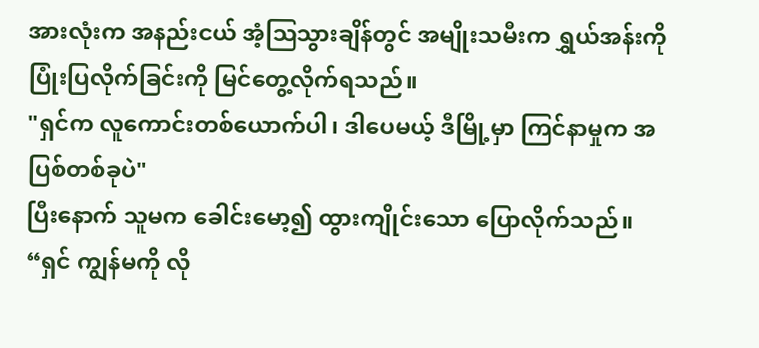အားလုံးက အနည်းငယ် အံ့ဩသွားချိန်တွင် အမျိုးသမီးက ရွှယ်အန်းကို ပြုံးပြလိုက်ခြင်းကို မြင်တွေ့လိုက်ရသည်။
"ရှင်က လူကောင်းတစ်ယောက်ပါ၊ ဒါပေမယ့် ဒီမြို့မှာ ကြင်နာမှုက အပြစ်တစ်ခုပဲ"
ပြီးနောက် သူမက ခေါင်းမော့၍ ထွားကျိုင်းသော ပြောလိုက်သည်။
“ရှင် ကျွန်မကို လို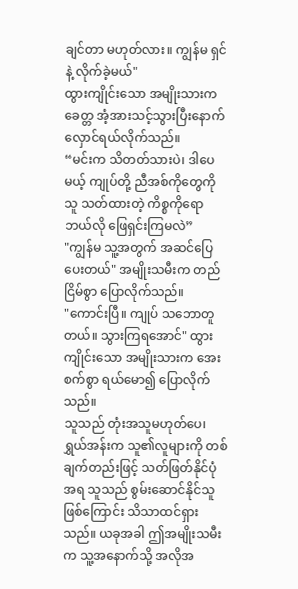ချင်တာ မဟုတ်လား။ ကျွန်မ ရှင်နဲ့ လိုက်ခဲ့မယ်"
ထွားကျိုင်းသော အမျိုးသားက ခေတ္တ အံ့အားသင့်သွားပြီးနောက် လှောင်ရယ်လိုက်သည်။
“မင်းက သိတတ်သားပဲ၊ ဒါပေမယ့် ကျုပ်တို့ ညီအစ်ကိုတွေကို သူ သတ်ထားတဲ့ ကိစ္စကိုရော ဘယ်လို ဖြေရှင်းကြမလဲ”
"ကျွန်မ သူ့အတွက် အဆင်ပြေပေးတယ်" အမျိုးသမီးက တည်ငြိမ်စွာ ပြောလိုက်သည်။
"ကောင်းပြီ။ ကျုပ် သဘောတူတယ်။ သွားကြရအောင်" ထွားကျိုင်းသော အမျိုးသားက အေးစက်စွာ ရယ်မော၍ ပြောလိုက်သည်။
သူသည် တုံးအသူမဟုတ်ပေ၊ ရွှယ်အန်းက သူ၏လူများကို တစ်ချက်တည်းဖြင့် သတ်ဖြတ်နိုင်ပုံအရ သူသည် စွမ်းဆောင်နိုင်သူဖြစ်ကြောင်း သိသာထင်ရှားသည်။ ယခုအခါ ဤအမျိုးသမီးက သူ့အနောက်သို့ အလိုအ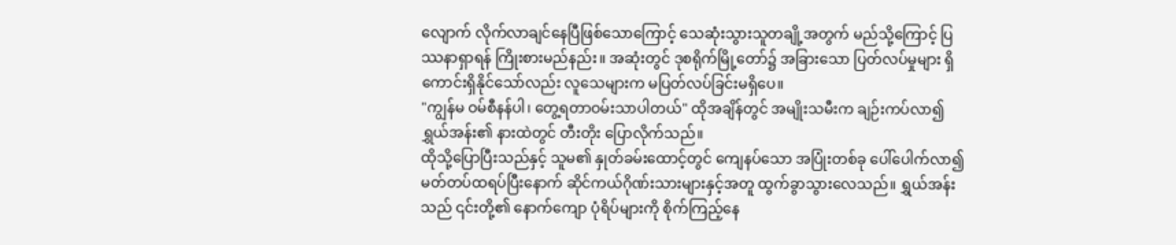လျောက် လိုက်လာချင်နေပြီဖြစ်သောကြောင့် သေဆုံးသွားသူတချို့အတွက် မည်သို့ကြောင့် ပြဿနာရှာရန် ကြိုးစားမည်နည်း။ အဆုံးတွင် ဒုစရိုက်မြို့တော်၌ အခြားသော ပြတ်လပ်မှုများ ရှိကောင်းရှိနိုင်သော်လည်း လူသေများက မပြတ်လပ်ခြင်းမရှိပေ။
"ကျွန်မ ဝမ်စီနန်ပါ၊ တွေ့ရတာဝမ်းသာပါတယ်" ထိုအချိန်တွင် အမျိုးသမီးက ချဉ်းကပ်လာ၍ ရွှယ်အန်း၏ နားထဲတွင် တီးတိုး ပြောလိုက်သည်။
ထိုသို့ပြောပြီးသည်နှင့် သူမ၏ နှုတ်ခမ်းထောင့်တွင် ကျေနပ်သော အပြုံးတစ်ခု ပေါ်ပေါက်လာ၍ မတ်တပ်ထရပ်ပြီးနောက် ဆိုင်ကယ်ဂိုဏ်းသားများနှင့်အတူ ထွက်ခွာသွားလေသည်။ ရွှယ်အန်းသည် ၎င်းတို့၏ နောက်ကျော ပုံရိပ်များကို စိုက်ကြည့်နေ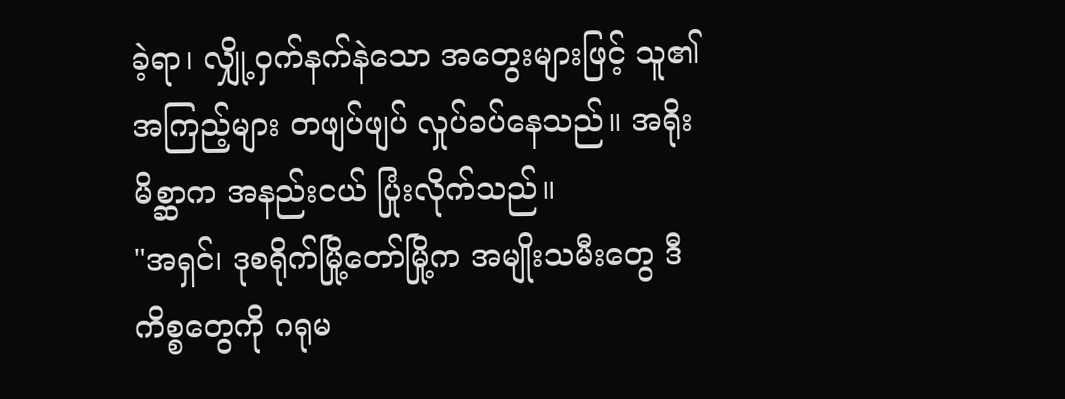ခဲ့ရာ၊ လျှို့ဝှက်နက်နဲသော အတွေးများဖြင့် သူ၏အကြည့်များ တဖျပ်ဖျပ် လှုပ်ခပ်နေသည်။ အရိုးမိစ္ဆာက အနည်းငယ် ပြုံးလိုက်သည်။
"အရှင်၊ ဒုစရိုက်မြို့တော်မြို့က အမျိုးသမီးတွေ ဒီကိစ္စတွေကို ဂရုမ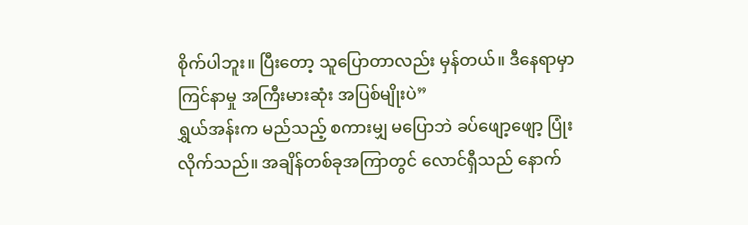စိုက်ပါဘူး။ ပြီးတော့ သူပြောတာလည်း မှန်တယ်။ ဒီနေရာမှာ ကြင်နာမှု အကြီးမားဆုံး အပြစ်မျိုးပဲ”
ရွှယ်အန်းက မည်သည့် စကားမျှ မပြောဘဲ ခပ်ဖျော့ဖျော့ ပြုံးလိုက်သည်။ အချိန်တစ်ခုအကြာတွင် လောင်ရှီသည် နောက်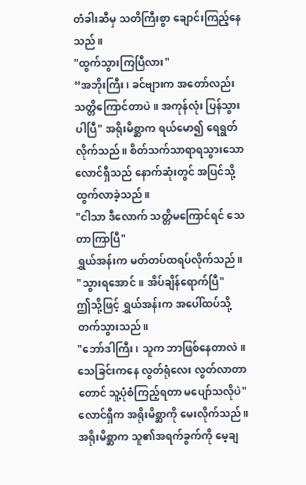တံခါးဆီမှ သတိကြီးစွာ ချောင်းကြည့်နေသည်။
"ထွက်သွားကြပြီလား"
“အဘိုးကြီး၊ ခင်ဗျားက အတော်လည်း သတ္တိကြောင်တာပဲ။ အကုန်လုံး ပြန်သွားပါပြီ" အရိုးမိစ္ဆာက ရယ်မော၍ ရေရွတ်လိုက်သည်။ စိတ်သက်သာရာရသွားသော လောင်ရှီသည် နောက်ဆုံးတွင် အပြင်သို့ ထွက်လာခဲ့သည်။
"ငါသာ ဒီလောက် သတ္တိမကြောင်ရင် သေတာကြာပြီ"
ရွှယ်အန်းက မတ်တပ်ထရပ်လိုက်သည်။
"သွားရအောင်။ အိပ်ချိန်ရောက်ပြီ"
ဤသို့ဖြင့် ရွှယ်အန်းက အပေါ်ထပ်သို့ တက်သွားသည်။
"ဘော်ဒါကြီး၊ သူက ဘာဖြစ်နေတာလဲ။ သေခြင်းကနေ လွတ်ရုံလေး လွတ်လာတာတောင် သူ့ပုံစံကြည့်ရတာ မပျော်သလိုပဲ" လောင်ရှီက အရိုးမိစ္ဆာကို မေးလိုက်သည်။
အရိုးမိစ္ဆာက သူ၏အရက်ခွက်ကို မေ့ချ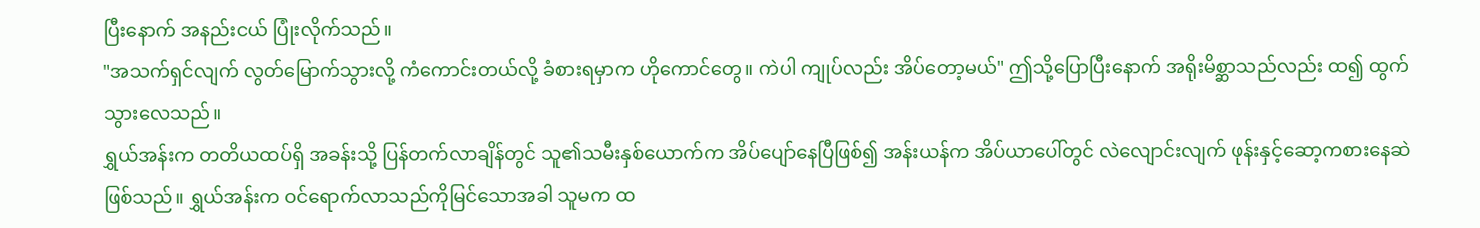ပြီးနောက် အနည်းငယ် ပြုံးလိုက်သည်။
"အသက်ရှင်လျက် လွတ်မြောက်သွားလို့ ကံကောင်းတယ်လို့ ခံစားရမှာက ဟိုကောင်တွေ။ ကဲပါ ကျုပ်လည်း အိပ်တော့မယ်" ဤသို့ပြောပြီးနောက် အရိုးမိစ္ဆာသည်လည်း ထ၍ ထွက်သွားလေသည်။
ရွှယ်အန်းက တတိယထပ်ရှိ အခန်းသို့ ပြန်တက်လာချိန်တွင် သူ၏သမီးနှစ်ယောက်က အိပ်ပျော်နေပြီဖြစ်၍ အန်းယန်က အိပ်ယာပေါ်တွင် လဲလျောင်းလျက် ဖုန်းနှင့်ဆော့ကစားနေဆဲဖြစ်သည်။ ရွှယ်အန်းက ဝင်ရောက်လာသည်ကိုမြင်သောအခါ သူမက ထ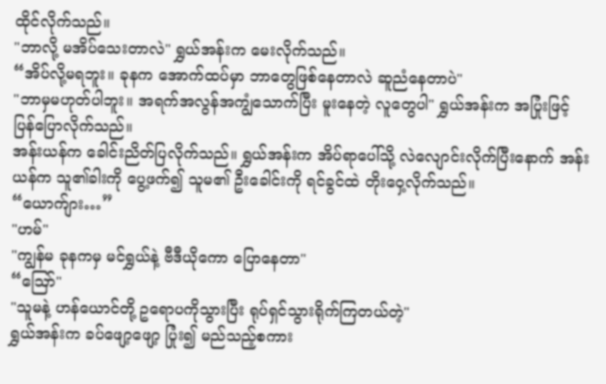ထိုင်လိုက်သည်။
"ဘာလို့ မအိပ်သေးတာလဲ" ရွှယ်အန်းက မေးလိုက်သည်။
“အိပ်လို့မရဘူး။ ခုနက အောက်ထပ်မှာ ဘာတွေဖြစ်နေတာလဲ ဆူညံနေတာပဲ"
"ဘာမှမဟုတ်ပါဘူး။ အရက်အလွန်အကျွံသောက်ပြီး မူးနေတဲ့ လူတွေပါ" ရွှယ်အန်းက အပြုံးဖြင့် ပြန်ပြောလိုက်သည်။
အန်းယန်က ခေါင်းညိတ်ပြလိုက်သည်။ ရွှယ်အန်းက အိပ်ရာပေါ်သို့ လဲလျောင်းလိုက်ပြီးနောက် အန်းယန်က သူ၏ခါးကို ပွေ့ဖက်၍ သူမ၏ ဦးခေါင်းကို ရင်ခွင်ထဲ တိုးဝှေ့လိုက်သည်။
“ယောက်ျား…”
"ဟမ်"
"ကျွန်မ ခုနကမှ မင်ရွှယ်နဲ့ ဗီဒီယိုကော ပြောနေတာ"
“ဪ"
"သူမနဲ့ ဟန်ယောင်တို့ ဥရောပကိုသွားပြီး ရုပ်ရှင်သွားရိုက်ကြတယ်တဲ့"
ရွှယ်အန်းက ခပ်ဖျော့ဖျော့ ပြုံး၍ မည်သည့်စကား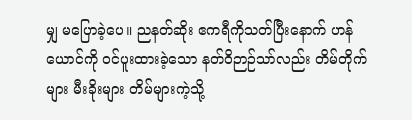မျှ မပြောခဲ့ပေ။ ညနတ်ဆိုး ဧကရီကိုသတ်ပြီးနောက် ဟန်ယောင်ကို ဝင်ပူးထားခဲ့သော နတ်ဝိဉာဉ်သာ်လည်း တိမ်တိုက်များ မီးခိုးများ တိမ်များကဲ့သို့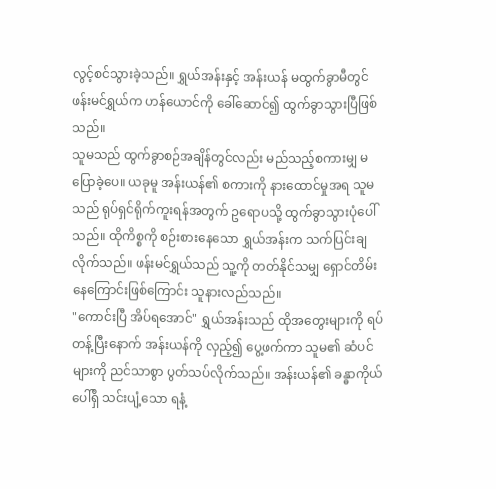လွင့်စင်သွားခဲ့သည်။ ရွှယ်အန်းနှင့် အန်းယန် မထွက်ခွာမီတွင် ဖန်းမင်ရွှယ်က ဟန်ယောင်ကို ခေါ်ဆောင်၍ ထွက်ခွာသွားပြီဖြစ်သည်။
သူမသည် ထွက်ခွာစဉ်အချိန်တွင်လည်း မည်သည့်စကားမျှ မပြောခဲ့ပေ။ ယခုမူ အန်းယန်၏ စကားကို နားထောင်မှုအရ သူမသည် ရုပ်ရှင်ရိုက်ကူးရန်အတွက် ဥရောပသို့ ထွက်ခွာသွားပုံပေါ်သည်။ ထိုကိစ္စကို စဉ်းစားနေသော ရွှယ်အန်းက သက်ပြင်းချလိုက်သည်။ ဖန်းမင်ရွှယ်သည် သူ့ကို တတ်နိုင်သမျှ ရှောင်တိမ်းနေကြောင်းဖြစ်ကြောင်း သူနားလည်သည်။
"ကောင်းပြီ အိပ်ရအောင်" ရွှယ်အန်းသည် ထိုအတွေးများကို ရပ်တန့်ပြီးနောက် အန်းယန်ကို လှည့်၍ ပွေ့ဖက်ကာ သူမ၏ ဆံပင်များကို ညင်သာစွာ ပွတ်သပ်လိုက်သည်။ အန်းယန်၏ ခန္ဓာကိုယ်ပေါ်ရှိ သင်းပျံ့သော ရနံ့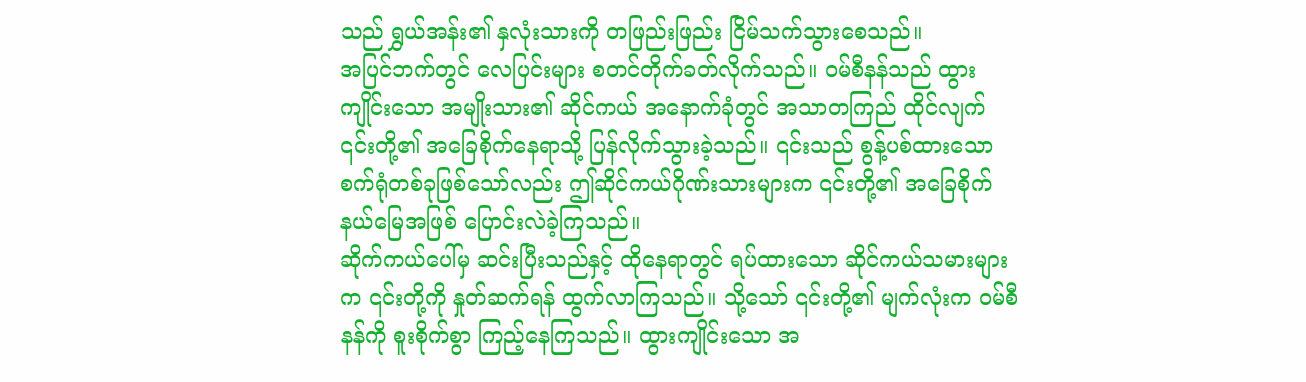သည် ရွှယ်အန်း၏ နှလုံးသားကို တဖြည်းဖြည်း ငြိမ်သက်သွားစေသည်။
အပြင်ဘက်တွင် လေပြင်းများ စတင်တိုက်ခတ်လိုက်သည်။ ဝမ်စီနန်သည် ထွားကျိုင်းသော အမျိုးသား၏ ဆိုင်ကယ် အနောက်ခုံတွင် အသာတကြည် ထိုင်လျက် ၎င်းတို့၏ အခြေစိုက်နေရာသို့ ပြန်လိုက်သွားခဲ့သည်။ ၎င်းသည် စွန့်ပစ်ထားသော စက်ရုံတစ်ခုဖြစ်သော်လည်း ဤဆိုင်ကယ်ဂိုဏ်းသားများက ၎င်းတို့၏ အခြေစိုက်နယ်မြေအဖြစ် ပြောင်းလဲခဲ့ကြသည်။
ဆိုက်ကယ်ပေါ်မှ ဆင်းပြီးသည်နှင့် ထိုနေရာတွင် ရပ်ထားသော ဆိုင်ကယ်သမားများက ၎င်းတို့ကို နှုတ်ဆက်ရန် ထွက်လာကြသည်။ သို့သော် ၎င်းတို့၏ မျက်လုံးက ဝမ်စီနန်ကို စူးစိုက်စွာ ကြည့်နေကြသည်။ ထွားကျိုင်းသော အ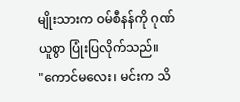မျိုးသားက ဝမ်စီနန်ကို ဂုဏ်ယူစွာ ပြုံးပြလိုက်သည်။
"ကောင်မလေး၊ မင်းက သိ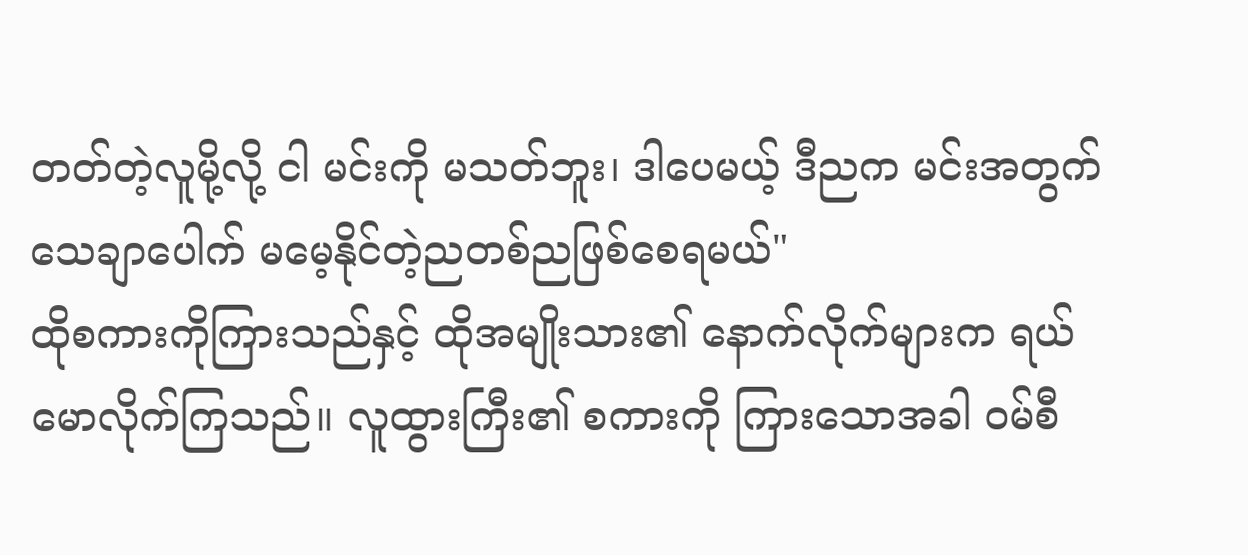တတ်တဲ့လူမို့လို့ ငါ မင်းကို မသတ်ဘူး၊ ဒါပေမယ့် ဒီညက မင်းအတွက် သေချာပေါက် မမေ့နိုင်တဲ့ညတစ်ညဖြစ်စေရမယ်"
ထိုစကားကိုကြားသည်နှင့် ထိုအမျိုးသား၏ နောက်လိုက်များက ရယ်မောလိုက်ကြသည်။ လူထွားကြီး၏ စကားကို ကြားသောအခါ ဝမ်စီ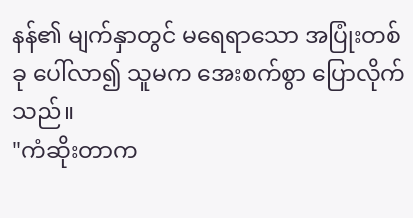နန်၏ မျက်နှာတွင် မရေရာသော အပြုံးတစ်ခု ပေါ်လာ၍ သူမက အေးစက်စွာ ပြောလိုက်သည်။
"ကံဆိုးတာက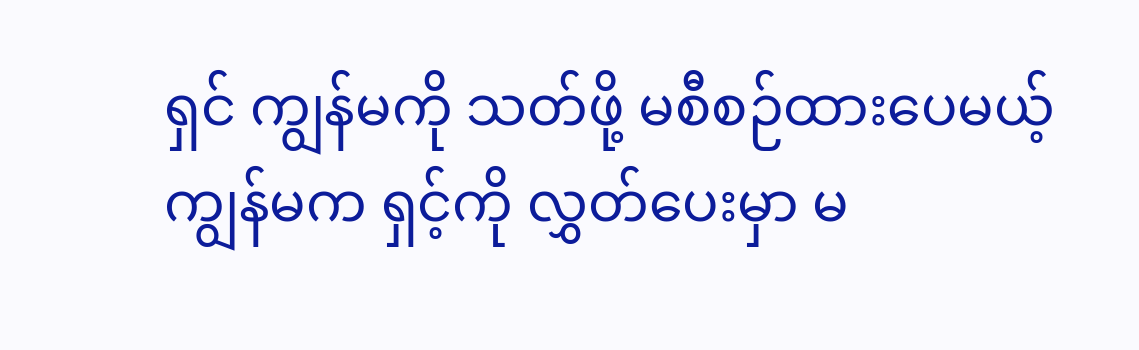ရှင် ကျွန်မကို သတ်ဖို့ မစီစဉ်ထားပေမယ့် ကျွန်မက ရှင့်ကို လွှတ်ပေးမှာ မ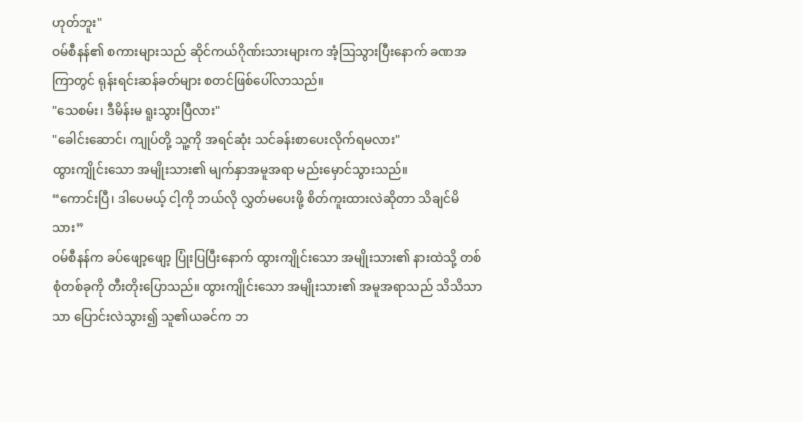ဟုတ်ဘူး"
ဝမ်စီနန်၏ စကားများသည် ဆိုင်ကယ်ဂိုဏ်းသားများက အံ့ဩသွားပြီးနောက် ခဏအကြာတွင် ရုန်းရင်းဆန်ခတ်များ စတင်ဖြစ်ပေါ်လာသည်။
"သေစမ်း၊ ဒီမိန်းမ ရူးသွားပြီလား"
"ခေါင်းဆောင်၊ ကျုပ်တို့ သူ့ကို အရင်ဆုံး သင်ခန်းစာပေးလိုက်ရမလား"
ထွားကျိုင်းသော အမျိုးသား၏ မျက်နှာအမူအရာ မည်းမှောင်သွားသည်။
“ကောင်းပြီ၊ ဒါပေမယ့် ငါ့ကို ဘယ်လို လွှတ်မပေးဖို့ စိတ်ကူးထားလဲဆိုတာ သိချင်မိသား”
ဝမ်စီနန်က ခပ်ဖျော့ဖျော့ ပြုံးပြပြီးနောက် ထွားကျိုင်းသော အမျိုးသား၏ နားထဲသို့ တစ်စုံတစ်ခုကို တီးတိုးပြောသည်။ ထွားကျိုင်းသော အမျိုးသား၏ အမူအရာသည် သိသိသာသာ ပြောင်းလဲသွား၍ သူ၏ယခင်က ဘ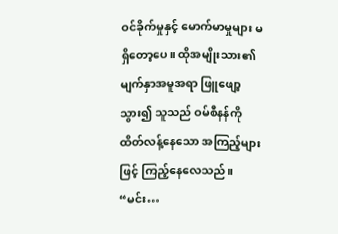ဝင်ခိုက်မှုနှင့် မောက်မာမှုများ မရှိတော့ပေ။ ထိုအမျိုးသား၏မျက်နှာအမူအရာ ဖြူဖျော့သွား၍ သူသည် ဝမ်စီနန်ကို ထိတ်လန့်နေသော အကြည့်များဖြင့် ကြည့်နေလေသည်။
“မင်း…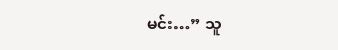မင်း…” သူ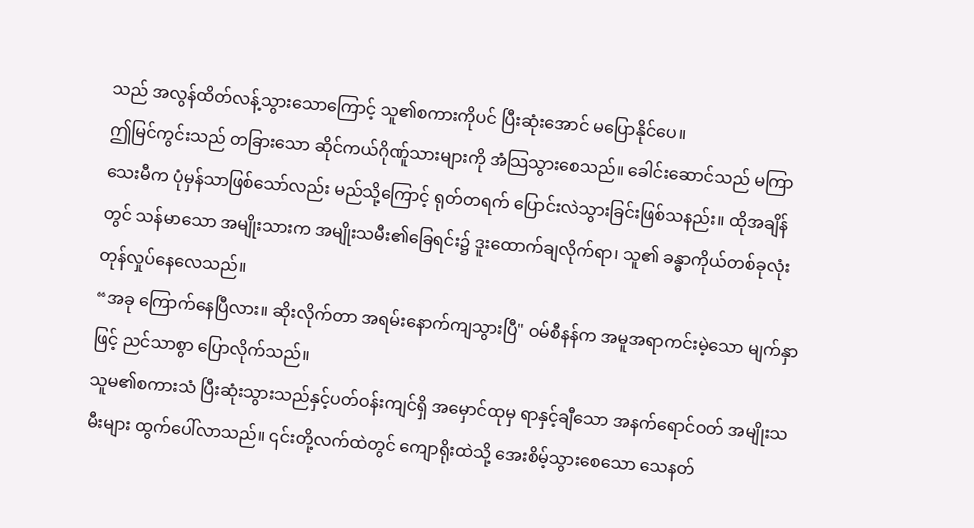သည် အလွန်ထိတ်လန့်သွားသောကြောင့် သူ၏စကားကိုပင် ပြီးဆုံးအောင် မပြောနိုင်ပေ။
ဤမြင်ကွင်းသည် တခြားသော ဆိုင်ကယ်ဂိုဏ်ူသားများကို အံသြသွားစေသည်။ ခေါင်းဆောင်သည် မကြာသေးမီက ပုံမှန်သာဖြစ်သော်လည်း မည်သို့ကြောင့် ရုတ်တရက် ပြောင်းလဲသွားခြင်းဖြစ်သနည်း။ ထိုအချိန်တွင် သန်မာသော အမျိုးသားက အမျိုးသမီး၏ခြေရင်း၌ ဒူးထောက်ချလိုက်ရာ၊ သူ၏ ခန္ဓာကိုယ်တစ်ခုလုံး တုန်လှုပ်နေလေသည်။
“အခု ကြောက်နေပြီလား။ ဆိုးလိုက်တာ အရမ်းနောက်ကျသွားပြီ" ဝမ်စီနန်က အမူအရာကင်းမဲ့သော မျက်နှာဖြင့် ညင်သာစွာ ပြောလိုက်သည်။
သူမ၏စကားသံ ပြီးဆုံးသွားသည်နှင့်ပတ်ဝန်းကျင်ရှိ အမှောင်ထုမှ ရာနှင့်ချီသော အနက်ရောင်ဝတ် အမျိုးသမီးများ ထွက်ပေါ်လာသည်။ ၎င်းတို့လက်ထဲတွင် ကျောရိုးထဲသို့ အေးစိမ့်သွားစေသော သေနတ်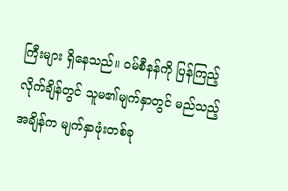ကြီးများ ရှိနေသည်။ ဝမ်စီနန်ကို ပြန်ကြည့်လိုက်ချိန်တွင် သူမ၏မျက်နှာတွင် မည်သည့်အချိန်က မျက်နှာဖုံးတစ်ခု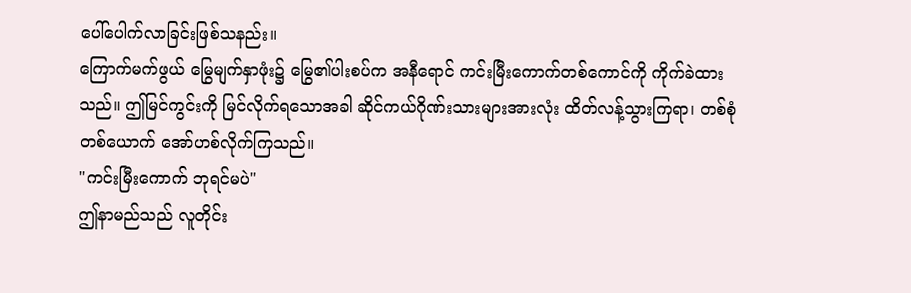ပေါ်ပေါက်လာခြင်းဖြစ်သနည်း။
ကြောက်မက်ဖွယ် မြွေမျက်နှာဖုံး၌ မြွေ၏ပါးစပ်က အနီရောင် ကင်းမြီးကောက်တစ်ကောင်ကို ကိုက်ခဲထားသည်။ ဤမြင်ကွင်းကို မြင်လိုက်ရသောအခါ ဆိုင်ကယ်ဂိုဏ်းသားများအားလုံး ထိတ်လန့်သွားကြရာ၊ တစ်စုံတစ်ယောက် အော်ဟစ်လိုက်ကြသည်။
"ကင်းမြီးကောက် ဘုရင်မပဲ"
ဤနာမည်သည် လူတိုင်း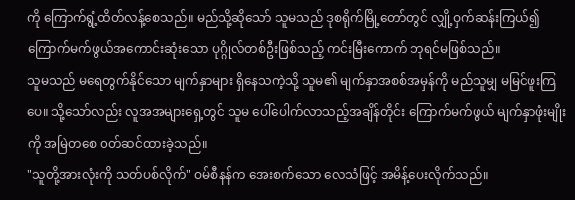ကို ကြောက်ရွံ့ထိတ်လန့်စေသည်။ မည်သို့ဆိုသော် သူမသည် ဒုစရိုက်မြို့တော်တွင် လျှို့ဝှက်ဆန်းကြယ်၍ ကြောက်မက်ဖွယ်အကောင်းဆုံးသော ပုဂ္ဂိုလ်တစ်ဦးဖြစ်သည့် ကင်းမြီးကောက် ဘုရင်မဖြစ်သည်။
သူမသည် မရေတွက်နိုင်သော မျက်နှာများ ရှိနေသကဲ့သို့ သူမ၏ မျက်နှာအစစ်အမှန်ကို မည်သူမျှ မမြင်ဖူးကြပေ။ သို့သော်လည်း လူအအများရှေ့တွင် သူမ ပေါ်ပေါက်လာသည့်အချိန်တိုင်း ကြောက်မက်ဖွယ် မျက်နှာဖုံးမျိုးကို အမြဲတစေ ၀တ်ဆင်ထားခဲ့သည်။
"သူတို့အားလုံးကို သတ်ပစ်လိုက်" ဝမ်စီနန်က အေးစက်သော လေသံဖြင့် အမိန့်ပေးလိုက်သည်။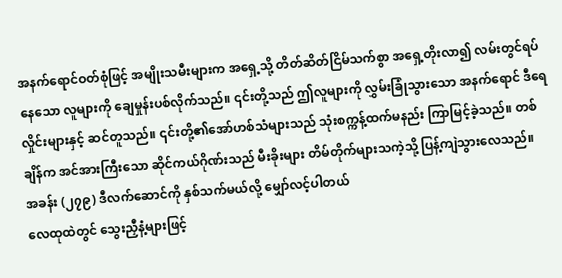အနက်ရောင်ဝတ်စုံဖြင့် အမျိုးသမီးများက အရှေ့သို့ တိတ်ဆိတ်ငြိမ်သက်စွာ အရှေ့တိုးလာ၍ လမ်းတွင်ရပ်နေသော လူများကို ချေမှုန်းပစ်လိုက်သည်။ ၎င်းတို့သည် ဤလူများကို လွှမ်းခြုံသွားသော အနက်ရောင် ဒီရေလှိုင်းများနှင့် ဆင်တူသည်။ ၎င်းတို့၏အော်ဟစ်သံများသည် သုံးစက္ကန့်ထက်မနည်း ကြာမြင့်ခဲ့သည်။ တစ်ချိန်က အင်အားကြီးသော ဆိုင်ကယ်ဂိုဏ်းသည် မီးခိုးများ တိမ်တိုက်များသကဲ့သို့ ပြန့်ကျဲသွားလေသည်။
အခန်း (၂၇၉) ဒီလက်ဆောင်ကို နှစ်သက်မယ်လို့ မျှော်လင့်ပါတယ်
လေထုထဲတွင် သွေးညှီနံ့များဖြင့်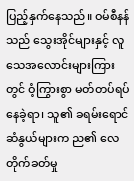ပြည့်နှက်နေသည်။ ဝမ်စီနန်သည် သွေးအိုင်များနှင့် လူသေအလောင်းများကြားတွင် ဝံ့ကြွားစွာ မတ်တပ်ရပ်နေခဲ့ရာ၊ သူ၏ ခရမ်းရောင်ဆံနွယ်များက ည၏ လေတိုက်ခတ်မှု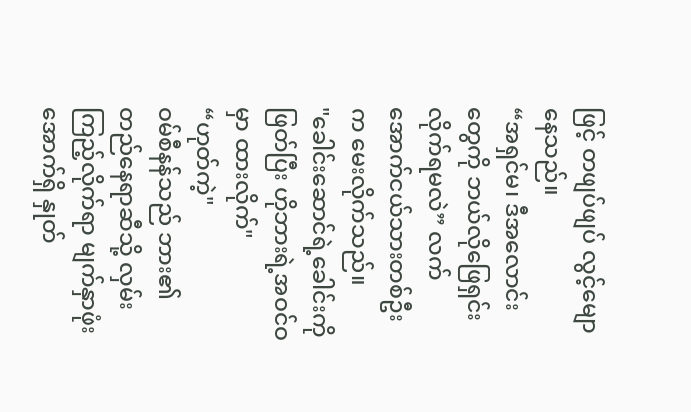ဖြင့် တဖျပ်ဖျပ် လွင့်မျောနေသည်။
“အရှင်မ၊ ဒီအလောင်းတွေကို ဘယ်လိုဖြေရှင်းလိုက်ရမလဲ” လက်အောက်ငယ်သားတစ်ဦးက မေးလိုက်သည်။
"ခေါင်းဆောင်ရဲ့ခေါင်းကိုဖြတ်ပြီး ဟိုဘားရဲ့အဝင်ဝမှာ ထားလိုက်"
“ဟုတ်ကဲ့"
ဝမ်စီနန်သည် ဘား၏ တည်နေရာဆီသို့ လှမ်းကြည့်လိုက်ရာ မျက်နှာဖုံးအောက်ရှိ နှုတ်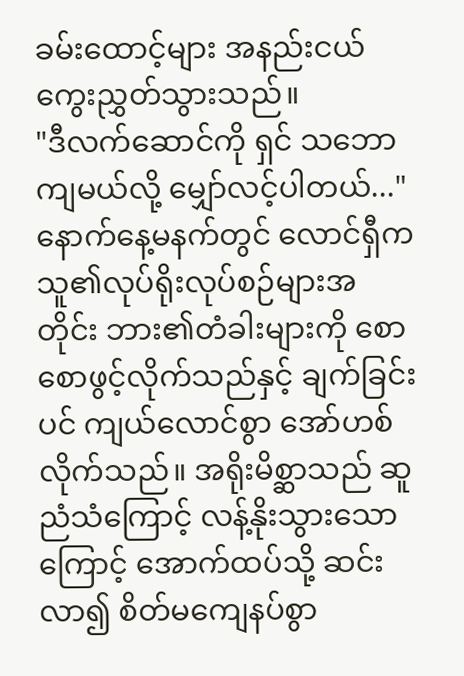ခမ်းထောင့်များ အနည်းငယ် ကွေးညွှတ်သွားသည်။
"ဒီလက်ဆောင်ကို ရှင် သဘောကျမယ်လို့ မျှော်လင့်ပါတယ်..."
နောက်နေ့မနက်တွင် လောင်ရှီက သူ၏လုပ်ရိုးလုပ်စဉ်များအတိုင်း ဘား၏တံခါးများကို စောစောဖွင့်လိုက်သည်နှင့် ချက်ခြင်းပင် ကျယ်လောင်စွာ အော်ဟစ်လိုက်သည်။ အရိုးမိစ္ဆာသည် ဆူညံသံကြောင့် လန့်နိုးသွားသောကြောင့် အောက်ထပ်သို့ ဆင်းလာ၍ စိတ်မကျေနပ်စွာ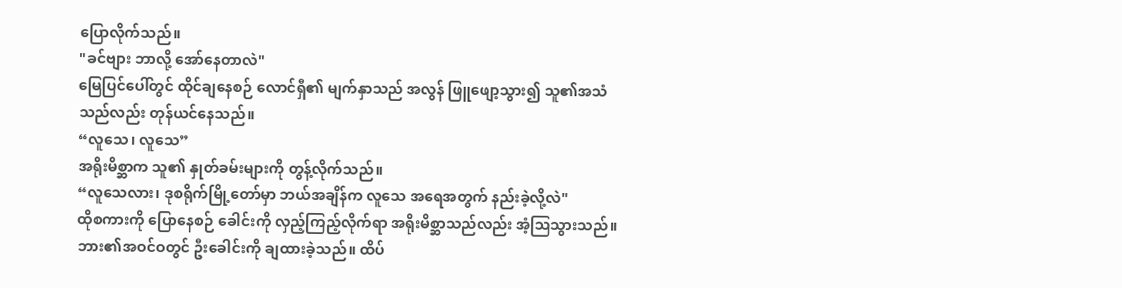ပြောလိုက်သည်။
"ခင်ဗျား ဘာလို့ အော်နေတာလဲ"
မြေပြင်ပေါ်တွင် ထိုင်ချနေစဉ် လောင်ရှီ၏ မျက်နှာသည် အလွန် ဖြူဖျော့သွား၍ သူ၏အသံသည်လည်း တုန်ယင်နေသည်။
“လူသေ၊ လူသေ”
အရိုးမိစ္ဆာက သူ၏ နှုတ်ခမ်းများကို တွန့်လိုက်သည်။
“လူသေလား၊ ဒုစရိုက်မြို့တော်မှာ ဘယ်အချိန်က လူသေ အရေအတွက် နည်းခဲ့လို့လဲ"
ထိုစကားကို ပြောနေစဉ် ခေါင်းကို လှည့်ကြည့်လိုက်ရာ အရိုးမိစ္ဆာသည်လည်း အံ့ဩသွားသည်။ ဘား၏အဝင်ဝတွင် ဦးခေါင်းကို ချထားခဲ့သည်။ ထိပ်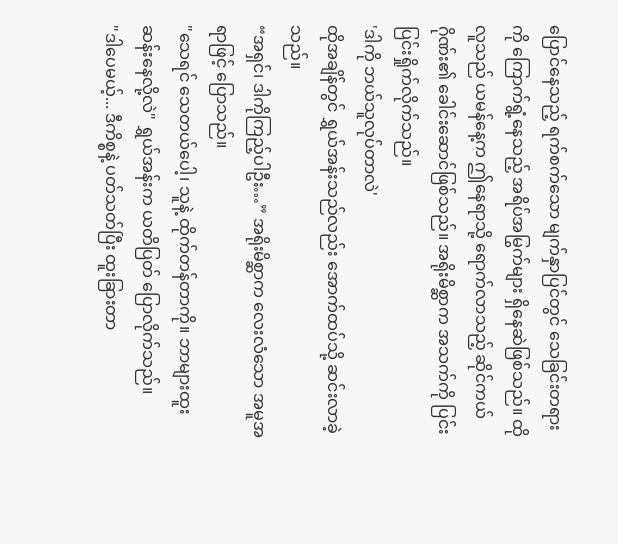ပြောင်နေသည့် ရက်စက်သော မျက်နှာပြင်တွင် သေခြင်းတရားကို ကြောက်ရွံ့နေသည့် အရိပ်အမြွက်များ ရှိနေဆဲဖြစ်သည်။ ထိုလူသည် ယမန်နေ့က ဤနေရာသို့ ရောက်လာသည့် ဆိုင်ကယ်ဂိုဏ်း၏ ခေါင်းဆောင်ဖြစ်သည်။ အရိုးမိစ္ဆာက အသက်ကို ပြင်းပြင်းရှိုက်လိုက်သည်။
'ဒါကို ဘယ်သူလုပ်တာလဲ'
ထိုအချိန်တွင် ရွှယ်အန်းသည်လည်း အောက်ထပ်သို့ ဆင်းလာခဲ့သည်။
“အရှင်၊ ဒါကိုကြည့်ပါဦး…” အရိုးမိစ္ဆာက လေးလံသော အမူအရာဖြင့် ပြောသည်။
"သေရင် သေတယ်ပေါ့၊ သူနဲ့ ထိုက်တန်တာကို။ ဘာများထူးဆန်းနေလို့လဲ" ရွှယ်အန်းက ယတိပြတ် ပြောလိုက်သည်။
"ဒါပေမယ့်... ဒီကိစ္စနဲ့ ပတ်သတ်ပြီး ထူးခြားတာ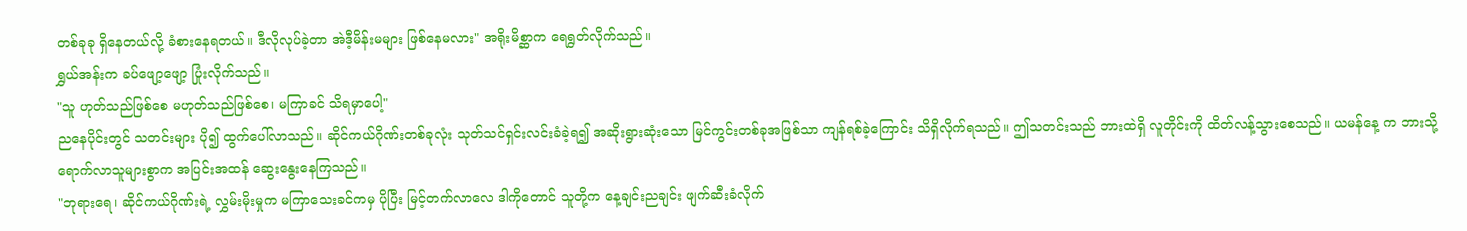တစ်ခုခု ရှိနေတယ်လို့ ခံစားနေရတယ်။ ဒီလိုလုပ်ခဲ့တာ အဲဒီ့မိန်းမများ ဖြစ်နေမလား" အရိုးမိစ္ဆာက ရေရွတ်လိုက်သည်။
ရွှယ်အန်းက ခပ်ဖျော့ဖျော့ ပြုံးလိုက်သည်။
"သူ ဟုတ်သည်ဖြစ်စေ မဟုတ်သည်ဖြစ်စေ၊ မကြာခင် သိရမှာပေါ့"
ညနေပိုင်းတွင် သတင်းများ ပို၍ ထွက်ပေါ်လာသည်။ ဆိုင်ကယ်ဂိုဏ်းတစ်ခုလုံး သုတ်သင်ရှင်းလင်းခံခဲ့ရ၍ အဆိုးရွားဆုံးသော မြင်ကွင်းတစ်ခုအဖြစ်သာ ကျန်ရစ်ခဲ့ကြောင်း သိရှိလိုက်ရသည်။ ဤသတင်းသည် ဘားထဲရှိ လူတိုင်းကို ထိတ်လန့်သွားစေသည်။ ယမန်နေ့ က ဘားသို့ ရောက်လာသူများစွာက အပြင်းအထန် ဆွေးနွေးနေကြသည်။
"ဘုရားရေ၊ ဆိုင်ကယ်ဂိုဏ်းရဲ့ လွှမ်းမိုးမှုက မကြာသေးခင်ကမှ ပိုပြီး မြင့်တက်လာလေ ဒါကိုတောင် သူတို့က နေ့ချင်းညချင်း ဖျက်ဆီးခံလိုက်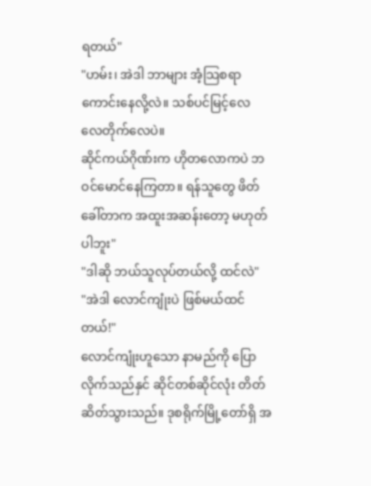ရတယ်"
"ဟမ်း၊ အဲဒါ ဘာများ အံ့သြစရာကောင်းနေလို့လဲ။ သစ်ပင်မြင့်လေ လေတိုက်လေပဲ။
ဆိုင်ကယ်ဂိုဏ်းက ဟိုတလောကပဲ ဘဝင်မောင်နေကြတာ။ ရန်သူတွေ ဖိတ်ခေါ်တာက အထူးအဆန်းတော့ မဟုတ်ပါဘူး"
"ဒါဆို ဘယ်သူလုပ်တယ်လို့ ထင်လဲ"
"အဲဒါ လောင်ကျုံးပဲ ဖြစ်မယ်ထင်တယ်!"
လောင်ကျုံးဟူသော နာမည်ကို ပြောလိုက်သည်နှင် ဆိုင်တစ်ဆိုင်လုံး တိတ်ဆိတ်သွားသည်။ ဒုစရိုက်မြို့တော်ရှိ အ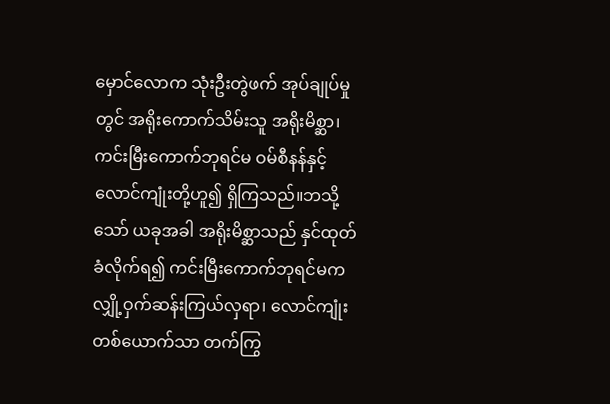မှောင်လောက သုံးဦးတွဲဖက် အုပ်ချုပ်မှုတွင် အရိုးကောက်သိမ်းသူ အရိုးမိစ္ဆာ၊ ကင်းမြီးကောက်ဘုရင်မ ဝမ်စီနန်နှင့် လောင်ကျုံးတို့ဟူ၍ ရှိကြသည်။ဘသို့သော် ယခုအခါ အရိုးမိစ္ဆာသည် နှင်ထုတ်ခံလိုက်ရ၍ ကင်းမြီးကောက်ဘုရင်မက လျှို့ဝှက်ဆန်းကြယ်လှရာ၊ လောင်ကျုံးတစ်ယောက်သာ တက်ကြွ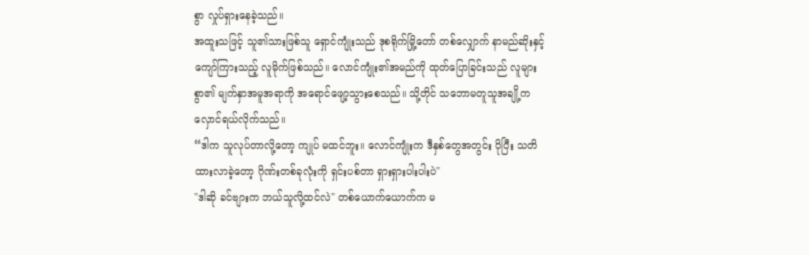စွာ လှုပ်ရှားနေခဲ့သည်။
အထူးသဖြင့် သူ၏သားဖြစ်သူ ရှောင်ကျုံးသည် ဒုစရိုက်မြို့တော် တစ်လျှောက် နာမည်ဆိုးနှင့် ကျော်ကြားသည့် လူမိုက်ဖြစ်သည်။ လောင်ကျုံး၏အမည်ကို ထုတ်ပြောခြင်းသည် လူများစွာ၏ မျက်နှာအမူအရာကို အရောင်ဖျော့သွားစေသည်။ သို့တိုင် သဘောမတူသူအချို့က လှောင်ရယ်လိုက်သည်။
“ဒါက သူလုပ်တာလို့တော့ ကျုပ် မထင်ဘူး။ လောင်ကျုံးက ဒီနှစ်တွေအတွင်း ပိုပြီး သတိထားလာခဲ့တော့ ဂိုဏ်းတစ်ခုလုံးကို ရှင်းပစ်တာ ရှားရှားပါးပါးပဲ"
"ဒါဆို ခင်ဗျားက ဘယ်သူလို့ထင်လဲ" တစ်ယောက်ယောက်က မ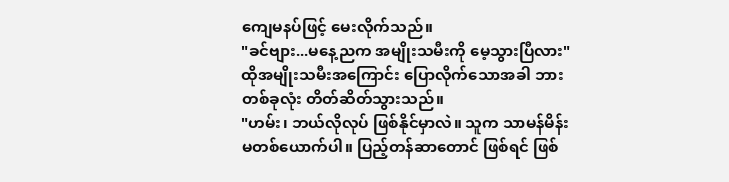ကျေမနပ်ဖြင့် မေးလိုက်သည်။
"ခင်ဗျား...မနေ့ညက အမျိုးသမီးကို မေ့သွားပြီလား"
ထိုအမျိုးသမီးအကြောင်း ပြောလိုက်သောအခါ ဘားတစ်ခုလုံး တိတ်ဆိတ်သွားသည်။
"ဟမ်း၊ ဘယ်လိုလုပ် ဖြစ်နိုင်မှာလဲ။ သူက သာမန်မိန်းမတစ်ယောက်ပါ။ ပြည့်တန်ဆာတောင် ဖြစ်ရင် ဖြစ်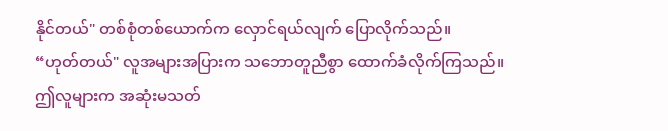နိုင်တယ်" တစ်စုံတစ်ယောက်က လှောင်ရယ်လျက် ပြောလိုက်သည်။
“ဟုတ်တယ်" လူအများအပြားက သဘောတူညီစွာ ထောက်ခံလိုက်ကြသည်။
ဤလူများက အဆုံးမသတ်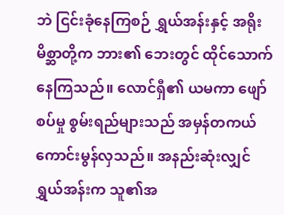ဘဲ ငြင်းခုံနေကြစဉ် ရွှယ်အန်းနှင့် အရိုးမိစ္ဆာတို့က ဘား၏ ဘေးတွင် ထိုင်သောက်နေကြသည်။ လောင်ရှီ၏ ယမကာ ဖျော်စပ်မှု စွမ်းရည်များသည် အမှန်တကယ် ကောင်းမွန်လှသည်။ အနည်းဆုံးလျှင် ရွှယ်အန်းက သူ၏အ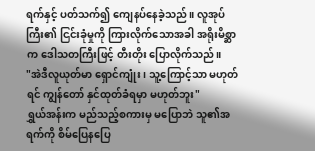ရက်နှင့် ပတ်သက်၍ ကျေနပ်နေခဲ့သည်။ လူအုပ်ကြီး၏ ငြင်းခုံမှုကို ကြားလိုက်သောအခါ အရိုးမိစ္ဆာက ဒေါသတကြီးဖြင့် တီးတိုး ပြောလိုက်သည်။
"အဲဒီလူယုတ်မာ ရှောင်ကျုံး၊ သူ့ကြောင့်သာ မဟုတ်ရင် ကျွန်တော် နှင်ထုတ်ခံရမှာ မဟုတ်ဘူး"
ရွှယ်အန်းက မည်သည့်စကားမှ မပြောဘဲ သူ၏အရက်ကို စိမ်ပြေနပြေ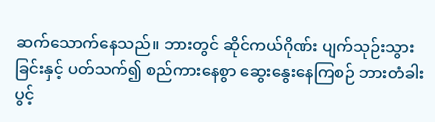ဆက်သောက်နေသည်။ ဘားတွင် ဆိုင်ကယ်ဂိုဏ်း ပျက်သုဉ်းသွားခြင်းနှင့် ပတ်သက်၍ စည်ကားနေစွာ ဆွေးနွေးနေကြစဉ် ဘားတံခါးပွင့်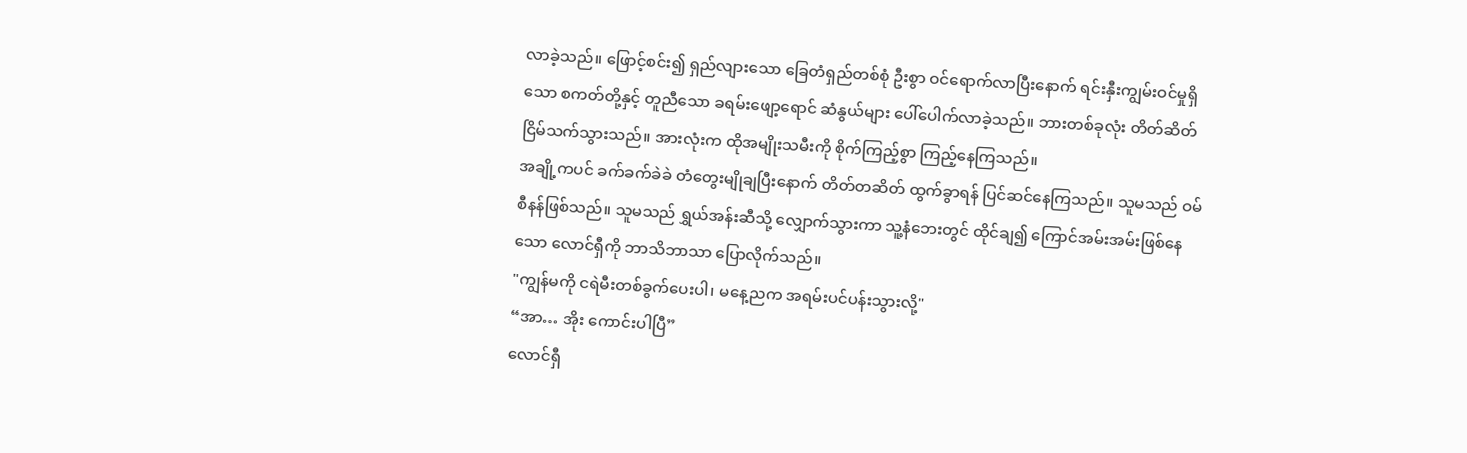လာခဲ့သည်။ ဖြောင့်စင်း၍ ရှည်လျားသော ခြေတံရှည်တစ်စုံ ဦးစွာ ဝင်ရောက်လာပြီးနောက် ရင်းနှီးကျွမ်းဝင်မှုရှိသော စကတ်တို့နှင့် တူညီသော ခရမ်းဖျော့ရောင် ဆံနွယ်များ ပေါ်ပေါက်လာခဲ့သည်။ ဘားတစ်ခုလုံး တိတ်ဆိတ်ငြိမ်သက်သွားသည်။ အားလုံးက ထိုအမျိုးသမီးကို စိုက်ကြည့်စွာ ကြည့်နေကြသည်။
အချို့ကပင် ခက်ခက်ခဲခဲ တံတွေးမျိုချပြီးနောက် တိတ်တဆိတ် ထွက်ခွာရန် ပြင်ဆင်နေကြသည်။ သူမသည် ဝမ်စီနန်ဖြစ်သည်။ သူမသည် ရွှယ်အန်းဆီသို့ လျှောက်သွားကာ သူ့နံဘေးတွင် ထိုင်ချ၍ ကြောင်အမ်းအမ်းဖြစ်နေသော လောင်ရှီကို ဘာသိဘာသာ ပြောလိုက်သည်။
"ကျွန်မကို ငရဲမီးတစ်ခွက်ပေးပါ၊ မနေ့ညက အရမ်းပင်ပန်းသွားလို့"
“အာ… အိုး ကောင်းပါပြီ”
လောင်ရှီ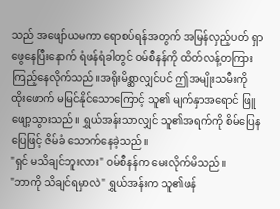သည် အဖျော်ယမကာ ရောစပ်ရန်အတွက် အမြန်လှည့်ပတ် ရှာဖွေနေပြီးနောက် ရံဖန်ရံခါတွင် ဝမ်စီနန်ကို ထိတ်လန့်တကြား ကြည့်နေလိုက်သည်။အရိုးမိစ္ဆာလျှင်ပင် ဤအမျိုးသမီးကို ထိုးဖောက် မမြင်နိုင်သောကြောင့် သူ၏ မျက်နှာအရောင် ဖြူဖျော့သွားသည်။ ရွှယ်အန်းသာလျှင် သူ၏အရက်ကို စိမ်ပြေနပြေဖြင့် ဇိမ်ခံ သောက်နေခဲ့သည်။
"ရှင် မသိချင်ဘူးလား" ဝမ်စီနန်က မေးလိုက်မိသည်။
"ဘာကို သိချင်ရမှာလဲ" ရွှယ်အန်းက သူ၏ဖန်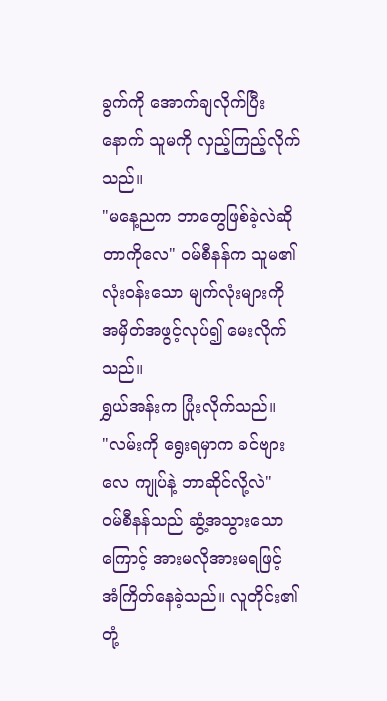ခွက်ကို အောက်ချလိုက်ပြီးနောက် သူမကို လှည့်ကြည့်လိုက်သည်။
"မနေ့ညက ဘာတွေဖြစ်ခဲ့လဲဆိုတာကိုလေ" ဝမ်စီနန်က သူမ၏ လုံးဝန်းသော မျက်လုံးများကို အမှိတ်အဖွင့်လုပ်၍ မေးလိုက်သည်။
ရွှယ်အန်းက ပြုံးလိုက်သည်။
"လမ်းကို ရွေးရမှာက ခင်ဗျားလေ ကျုပ်နဲ့ ဘာဆိုင်လို့လဲ"
ဝမ်စီနန်သည် ဆွံ့အသွားသောကြောင့် အားမလိုအားမရဖြင့် အံကြိတ်နေခဲ့သည်။ လူတိုင်း၏ တုံ့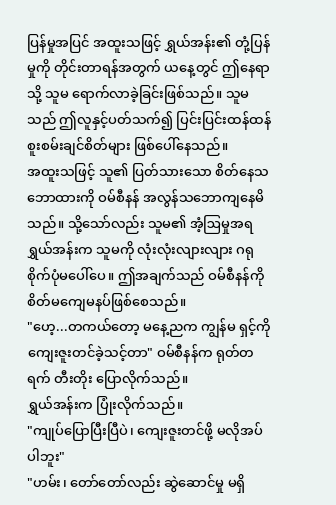ပြန်မှုအပြင် အထူးသဖြင့် ရွှယ်အန်း၏ တုံ့ပြန်မှုကို တိုင်းတာရန်အတွက် ယနေ့တွင် ဤနေရာသို့ သူမ ရောက်လာခဲ့ခြင်းဖြစ်သည်။ သူမသည် ဤလူနှင့်ပတ်သက်၍ ပြင်းပြင်းထန်ထန် စူးစမ်းချင်စိတ်များ ဖြစ်ပေါ်နေသည်။
အထူးသဖြင့် သူ၏ ပြတ်သားသော စိတ်နေသဘောထားကို ဝမ်စီနန် အလွန်သဘောကျနေမိသည်။ သို့သော်လည်း သူမ၏ အံ့ဩမှုအရ ရွှယ်အန်းက သူမကို လုံးလုံးလျားလျား ဂရုစိုက်ပုံမပေါ်ပေ။ ဤအချက်သည် ဝမ်စီနန်ကို စိတ်မကျေမနပ်ဖြစ်စေသည်။
"ဟေ့...တကယ်တော့ မနေ့ညက ကျွန်မ ရှင့်ကို ကျေးဇူးတင်ခဲ့သင့်တာ" ဝမ်စီနန်က ရုတ်တရက် တီးတိုး ပြောလိုက်သည်။
ရွှယ်အန်းက ပြုံးလိုက်သည်။
"ကျုပ်ပြောပြီးပြီပဲ၊ ကျေးဇူးတင်ဖို့ မလိုအပ်ပါဘူး"
"ဟမ်း၊ တော်တော်လည်း ဆွဲဆောင်မှု မရှိ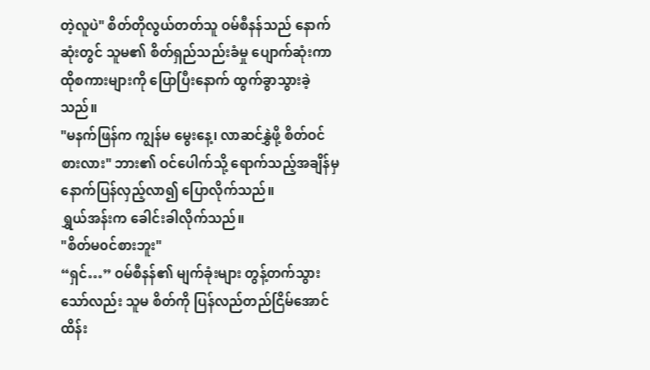တဲ့လူပဲ" စိတ်တိုလွယ်တတ်သူ ဝမ်စီနန်သည် နောက်ဆုံးတွင် သူမ၏ စိတ်ရှည်သည်းခံမှု ပျောက်ဆုံးကာ ထိုစကားများကို ပြောပြီးနောက် ထွက်ခွာသွားခဲ့သည်။
"မနက်ဖြန်က ကျွန်မ မွေးနေ့၊ လာဆင်နွှဲဖို့ စိတ်ဝင်စားလား" ဘား၏ ဝင်ပေါက်သို့ ရောက်သည့်အချိန်မှ နောက်ပြန်လှည့်လာ၍ ပြောလိုက်သည်။
ရွှယ်အန်းက ခေါင်းခါလိုက်သည်။
"စိတ်မ၀င်စားဘူး"
“ရှင်…” ဝမ်စီနန်၏ မျက်ခုံးများ တွန့်တက်သွားသော်လည်း သူမ စိတ်ကို ပြန်လည်တည်ငြိမ်အောင် ထိန်း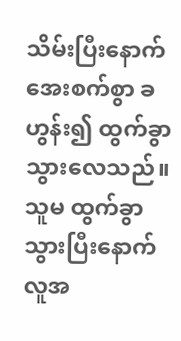သိမ်းပြီးနောက် အေးစက်စွာ ခဟွန်း၍ ထွက်ခွာသွားလေသည်။
သူမ ထွက်ခွာသွားပြီးနောက် လူအ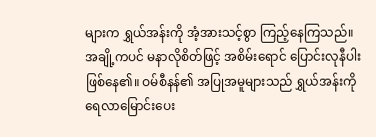များက ရွှယ်အန်းကို အံ့အားသင့်စွာ ကြည့်နေကြသည်။ အချို့ကပင် မနာလိုစိတ်ဖြင့် အစိမ်းရောင် ပြောင်းလုနီပါးဖြစ်နေ၏။ ဝမ်စီနန်၏ အပြုအမူများသည် ရွှယ်အန်းကို ရေလာမြောင်းပေး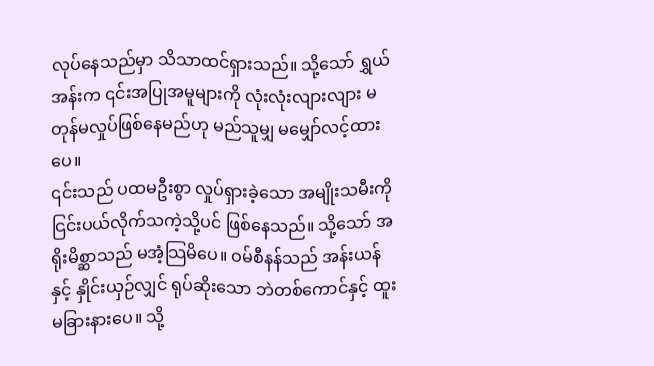လုပ်နေသည်မှာ သိသာထင်ရှားသည်။ သို့သော် ရွှယ်အန်းက ၎င်းအပြုအမူများကို လုံးလုံးလျားလျား မတုန်မလှုပ်ဖြစ်နေမည်ဟု မည်သူမျှ မမျှော်လင့်ထားပေ။
၎င်းသည် ပထမဦးစွာ လှုပ်ရှားခဲ့သော အမျိုးသမီးကို ငြင်းပယ်လိုက်သကဲ့သို့ပင် ဖြစ်နေသည်။ သို့သော် အရိုးမိစ္ဆာသည် မအံ့သြမိပေ။ ဝမ်စီနန်သည် အန်းယန်နှင့် နှိုင်းယှဉ်လျှင် ရုပ်ဆိုးသော ဘဲတစ်ကောင်နှင့် ထူးမခြားနားပေ။ သို့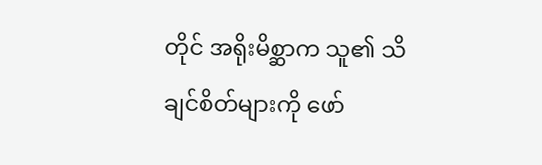တိုင် အရိုးမိစ္ဆာက သူ၏ သိချင်စိတ်များကို ဖော်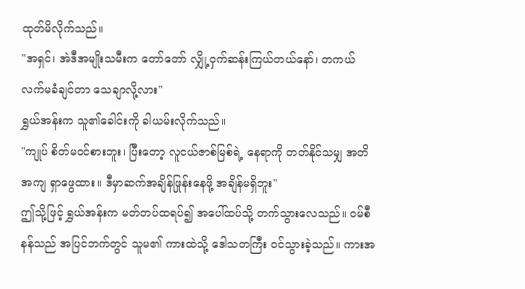ထုတ်မိလိုက်သည်။
"အရှင်၊ အဲဒီအမျိုးသမီးက တော်တော် လျှို့ဝှက်ဆန်းကြယ်တယ်နော်၊ တကယ် လက်မခံချင်တာ သေချာလို့လား"
ရွှယ်အန်းက သူ၏ခေါင်းကို ခါယမ်းလိုက်သည်။
"ကျုပ် စိတ်မ၀င်စားဘူး၊ ပြီးတော့ လူငယ်ဇာစ်မြစ်ရဲ့ နေရာကို တတ်နိုင်သမျှ အတိအကျ ရှာဖွေထား။ ဒီမှာဆက်အချိန်ဖြုန်းနေဖို့ အချိန်မရှိဘူး"
ဤသို့ဖြင့် ရွှယ်အန်းက မတ်တပ်ထရပ်၍ အပေါ်ထပ်သို့ တက်သွားလေသည်။ ဝမ်စီနန်သည် အပြင်ဘက်တွင် သူမ၏ ကားထဲသို့ ဒေါသတကြီး ဝင်သွားခဲ့သည်။ ကားအ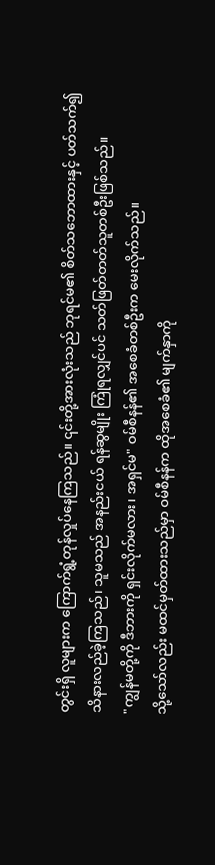တွင်းရှိ လူများက ကြောက်ရွံ့တုန်လှုပ်နေကြသည်။ ၎င်းတို့အားလုံးသည် ဘုရင်မ၏ စိတ်သဘောထားနှင့် ပတ်သက်၍ သိနားလည်ခဲ့ကြသည်၊ သူမသည် အနည်းငယ် ရန်ဆွမျိုး ကြုံရလျှင်ပင် သတ်ဖြတ်တတ်သူတစ်ဦးဖြစ်သည်။
"ကျွန်မတို့ကို ဒီဘားကို ရှင်းလိုက်မလား၊ အရှင်မ" ဝမ်စီနန်၏ အစေခံတစ်ဦးက မေးလိုက်သည်။
သို့သော်လည်း မထင်မှတ်ထားသည်မှာ ဝမ်စီနန်က ထိုအစေခံ၏ မျက်နှာကို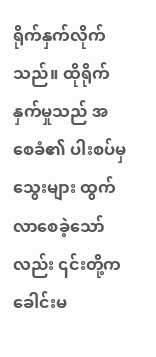ရိုက်နှက်လိုက်သည်။ ထိုရိုက်နှက်မှုသည် အစေခံ၏ ပါးစပ်မှ သွေးများ ထွက်လာစေခဲ့သော်လည်း ၎င်းတို့က ခေါင်းမ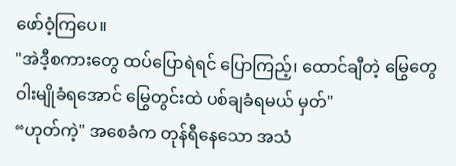ဖော်ဝံ့ကြပေ။
"အဲဒီ့စကားတွေ ထပ်ပြောရဲရင် ပြောကြည့်၊ ထောင်ချီတဲ့ မြွေတွေ ဝါးမျိုခံရအောင် မြွေတွင်းထဲ ပစ်ချခံရမယ် မှတ်"
“ဟုတ်ကဲ့" အစေခံက တုန်ရီနေသော အသံ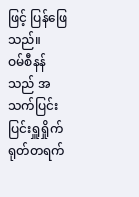ဖြင့် ပြန်ဖြေသည်။
ဝမ်စီနန်သည် အသက်ပြင်းပြင်းရှူရှိုက် ရုတ်တရက်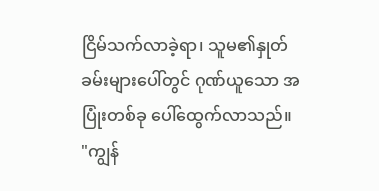ငြိမ်သက်လာခဲ့ရာ၊ သူမ၏နှုတ်ခမ်းများပေါ်တွင် ဂုဏ်ယူသော အပြုံးတစ်ခု ပေါ်ထွေက်လာသည်။
"ကျွန်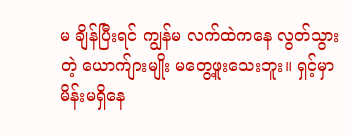မ ချိန်ပြီးရင် ကျွန်မ လက်ထဲကနေ လွတ်သွားတဲ့ ယောက်ျားမျိုး မတွေ့ဖူးသေးဘူး။ ရှင့်မှာ မိန်းမရှိနေ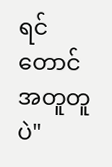ရင်တောင် အတူတူပဲ"